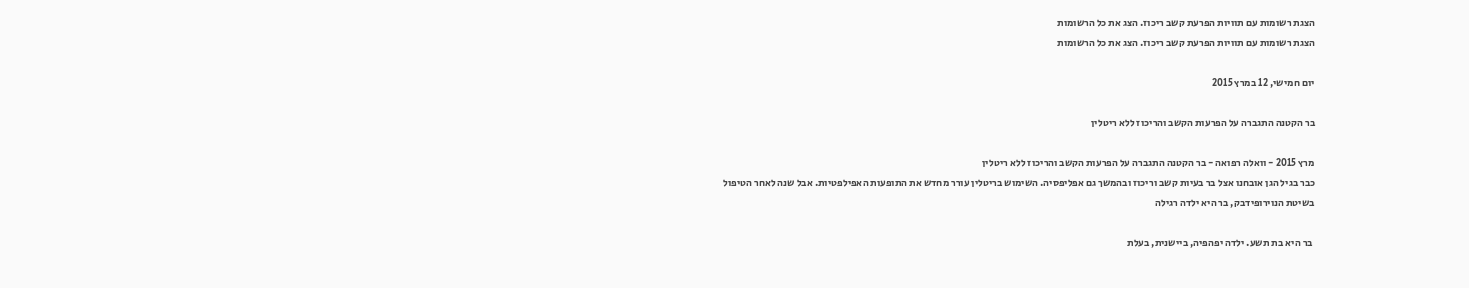הצגת רשומות עם תוויות הפרעת קשב ריכוז. הצג את כל הרשומות
הצגת רשומות עם תוויות הפרעת קשב ריכוז. הצג את כל הרשומות

יום חמישי, 12 במרץ 2015

בר הקטנה התגברה על הפרעות הקשב והריכוז ללא ריטלין

מרץ 2015 - וואלה רפואה - בר הקטנה התגברה על הפרעות הקשב והריכוז ללא ריטלין
כבר בגיל הגן אובחנו אצל בר בעיות קשב וריכוז ובהמשך גם אפליפסיה. השימוש בריטלין עורר מחדש את התופעות האפילפטיות. אבל שנה לאחר הטיפול בשיטת הנוירופידבק, בר היא ילדה רגילה

 בר היא בת תשע. ילדה יפהפיה, ביישנית, בעלת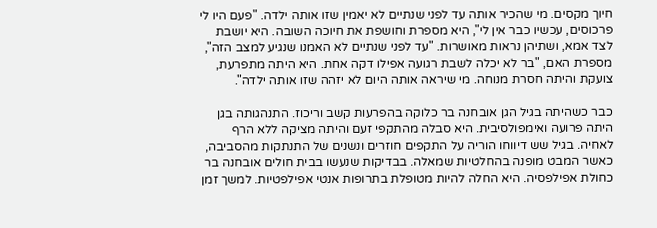חיוך מקסים. מי שהכיר אותה עד לפני שנתיים לא יאמין שזו אותה ילדה. "פעם היו לי פרכוסים, עכשיו כבר אין לי", היא מספרת וחושפת את חיוכה השובה. היא יושבת לצד אמא, ושתיהן נראות מאושרות. "עד לפני שנתיים לא האמנו שנגיע למצב הזה", מספרת האם, "בר לא יכלה לשבת רגועה אפילו דקה אחת. היא היתה מתפרעת, צועקת והיתה חסרת מנוחה. מי שיראה אותה היום לא יזהה שזו אותה ילדה".

כבר כשהיתה בגיל הגן אובחנה בר כלוקה בהפרעות קשב וריכוז. התנהגותה בגן היתה פרועה ואימפולסיבית. היא סבלה מהתקפי זעם והיתה מציקה ללא הרף לאחיה. בגיל שש דיווחו הוריה על התקפים חוזרים ונשנים של התנתקות מהסביבה, כאשר המבט מופנה בהחלטיות שמאלה. בבדיקות שנעשו בבית חולים אובחנה בר כחולת אפילפסיה. היא החלה להיות מטופלת בתרופות אנטי אפילפטיות. למשך זמן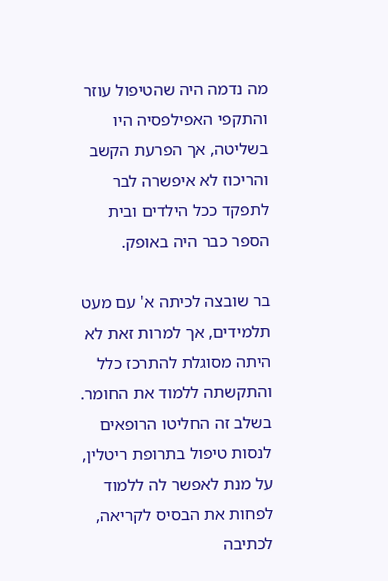מה נדמה היה שהטיפול עוזר והתקפי האפילפסיה היו בשליטה, אך הפרעת הקשב והריכוז לא איפשרה לבר לתפקד ככל הילדים ובית הספר כבר היה באופק.

בר שובצה לכיתה א' עם מעט תלמידים, אך למרות זאת לא היתה מסוגלת להתרכז כלל והתקשתה ללמוד את החומר. בשלב זה החליטו הרופאים לנסות טיפול בתרופת ריטלין, על מנת לאפשר לה ללמוד לפחות את הבסיס לקריאה, לכתיבה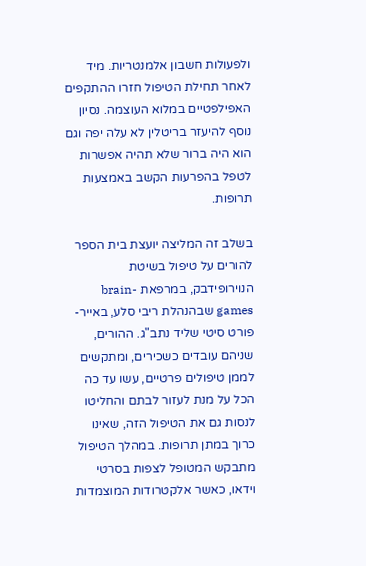ולפעולות חשבון אלמנטריות. מיד לאחר תחילת הטיפול חזרו ההתקפים האפילפטיים במלוא העוצמה. נסיון נוסף להיעזר בריטלין לא עלה יפה וגם הוא היה ברור שלא תהיה אפשרות לטפל בהפרעות הקשב באמצעות תרופות.

בשלב זה המליצה יועצת בית הספר להורים על טיפול בשיטת הנוירופידבק, במרפאת brain-games שבהנהלת ריבי סלע, באייר-פורט סיטי שליד נתב"ג. ההורים, שניהם עובדים כשכירים, ומתקשים לממן טיפולים פרטיים, עשו עד כה הכל על מנת לעזור לבתם והחליטו לנסות גם את הטיפול הזה, שאינו כרוך במתן תרופות. במהלך הטיפול מתבקש המטופל לצפות בסרטי וידאו, כאשר אלקטרודות המוצמדות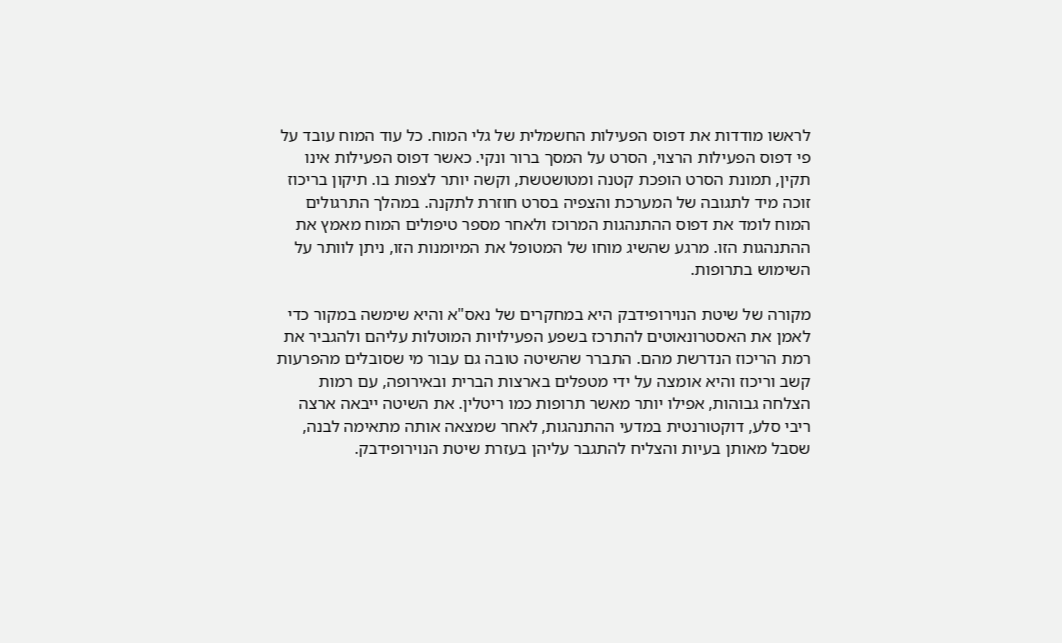לראשו מודדות את דפוס הפעילות החשמלית של גלי המוח. כל עוד המוח עובד על פי דפוס הפעילות הרצוי, הסרט על המסך ברור ונקי. כאשר דפוס הפעילות אינו תקין, תמונת הסרט הופכת קטנה ומטושטשת, וקשה יותר לצפות בו. תיקון בריכוז זוכה מיד לתגובה של המערכת והצפיה בסרט חוזרת לתקנה. במהלך התרגולים המוח לומד את דפוס ההתנהגות המרוכז ולאחר מספר טיפולים המוח מאמץ את ההתנהגות הזו. מרגע שהשיג מוחו של המטופל את המיומנות הזו, ניתן לוותר על השימוש בתרופות.

מקורה של שיטת הנוירופידבק היא במחקרים של נאס"א והיא שימשה במקור כדי לאמן את האסטרונאוטים להתרכז בשפע הפעילויות המוטלות עליהם ולהגביר את רמת הריכוז הנדרשת מהם. התברר שהשיטה טובה גם עבור מי שסובלים מהפרעות קשב וריכוז והיא אומצה על ידי מטפלים בארצות הברית ובאירופה, עם רמות הצלחה גבוהות, אפילו יותר מאשר תרופות כמו ריטלין. את השיטה ייבאה ארצה ריבי סלע, דוקטורנטית במדעי ההתנהגות, לאחר שמצאה אותה מתאימה לבנה, שסבל מאותן בעיות והצליח להתגבר עליהן בעזרת שיטת הנוירופידבק.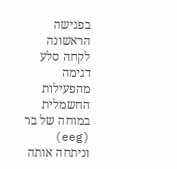בפגישה הראשונה לקחה סלע דגימה מהפעילות החשמלית במוחה של בר (eeg) וניתחה אותה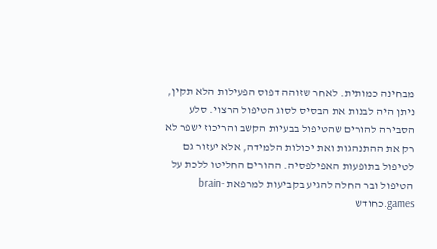מבחינה כמותית. לאחר שזוהה דפוס הפעילות הלא תקין, ניתן היה לבנות את הבסיס לסוג הטיפול הרצוי. סלע הסבירה להורים שהטיפול בבעיות הקשב והריכוז ישפר לא רק את ההתנהגות ואת יכולות הלמידה, אלא יעזור גם לטיפול בתופעות האפילפסיה. ההורים החליטו ללכת על הטיפול ובר החלה להגיע בקביעות למרפאת brain-games.כחודש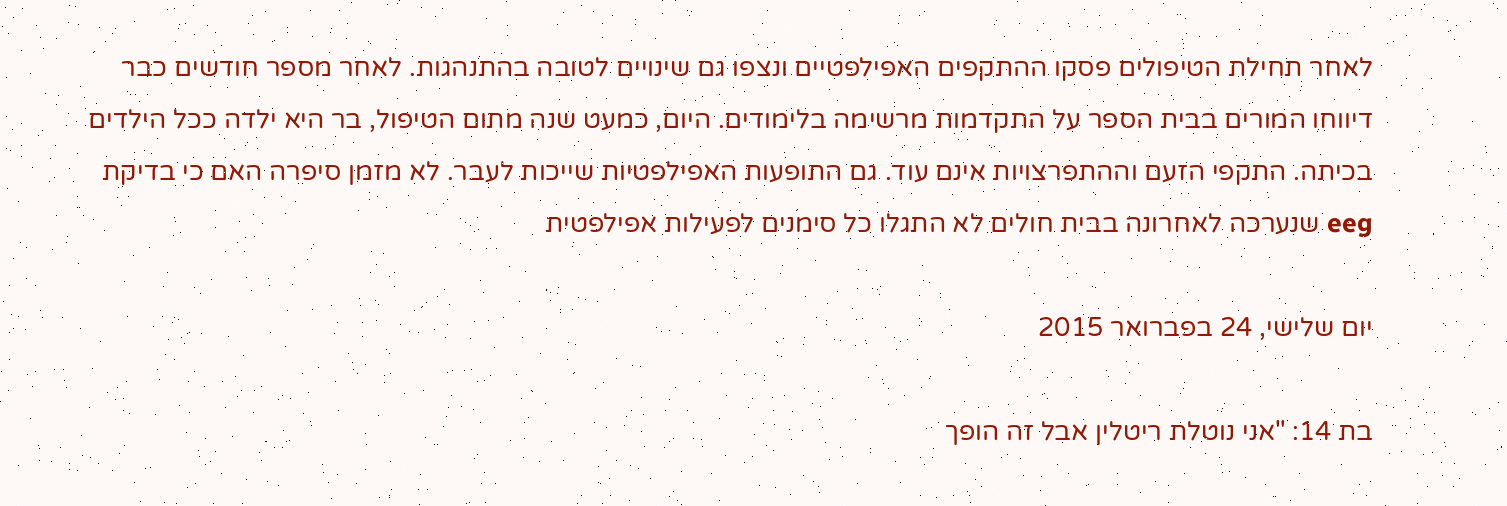לאחר תחילת הטיפולים פסקו ההתקפים האפילפטיים ונצפו גם שינויים לטובה בהתנהגות. לאחר מספר חודשים כבר דיווחו המורים בבית הספר על התקדמות מרשימה בלימודים. היום, כמעט שנה מתום הטיפול, בר היא ילדה ככל הילדים בכיתה. התקפי הזעם וההתפרצויות אינם עוד. גם התופעות האפילפטיות שייכות לעבר. לא מזמן סיפרה האם כי בדיקת eeg שנערכה לאחרונה בבית חולים לא התגלו כל סימנים לפעילות אפילפטית

יום שלישי, 24 בפברואר 2015

בת 14: "אני נוטלת ריטלין אבל זה הופך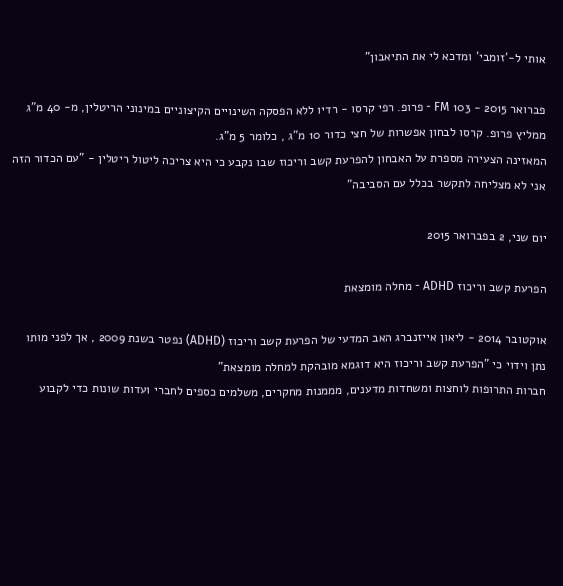אותי ל-'זומבי' ומדכא לי את התיאבון"

פברואר 2015 - 103 FM - פרופ. רפי קרסו - רדיו ללא הפסקה השינויים הקיצוניים במינוני הריטלין, מ- 40 מ"ג ממליץ פרופ. קרסו לבחון אפשרות של חצי כדור 10 מ"ג , כלומר 5 מ"ג.
המאזינה הצעירה מספרת על האבחון להפרעת קשב וריכוז שבו נקבע כי היא צריכה ליטול ריטלין - "עם הכדור הזה אני לא מצליחה לתקשר בכלל עם הסביבה"

יום שני, 2 בפברואר 2015

הפרעת קשב וריכוז ADHD - מחלה מומצאת

אוקטובר 2014 - ליאון אייזנברג האב המדעי של הפרעת קשב וריכוז (ADHD) נפטר בשנת 2009 , אך לפני מותו נתן וידוי כי "הפרעת קשב וריכוז היא דוגמא מובהקת למחלה מומצאת"
חברות התרופות לוחצות ומשחדות מדענים, מממנות מחקרים, משלמים כספים לחברי ועדות שונות כדי לקבוע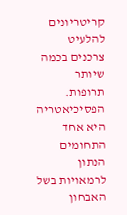קריטריונים להלעיט צרכנים בכמה שיותר תרופות.
הפסיכיאטריה היא אחד התחומים הנתון לרמאויות בשל האבחון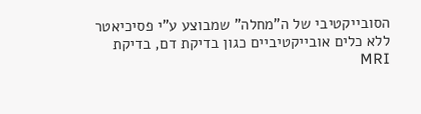הסובייקטיבי של ה"מחלה" שמבוצע ע"י פסיכיאטר ללא כלים אובייקטיביים כגון בדיקת דם, בדיקת MRI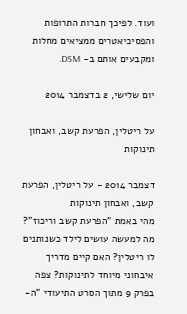ועוד. לפיכך חברות התרופות והפסיכיאטרים ממציאים מחלות ומקבעים אותם ב- DSM.

יום שלישי, 2 בדצמבר 2014

על ריטלין, הפרעת קשב, ואבחון תינוקות

דצמבר 2014 - על ריטלין, הפרעת קשב, ואבחון תינוקות
מהי באמת "הפרעת קשב וריכוז"? מה למעשה עושים לילד כשנותנים לו ריטלין? האם קיים מדריך איבחוני מיוחד לתינוקות? צפה בפרק 9 מתוך הסרט התיעודי "ה-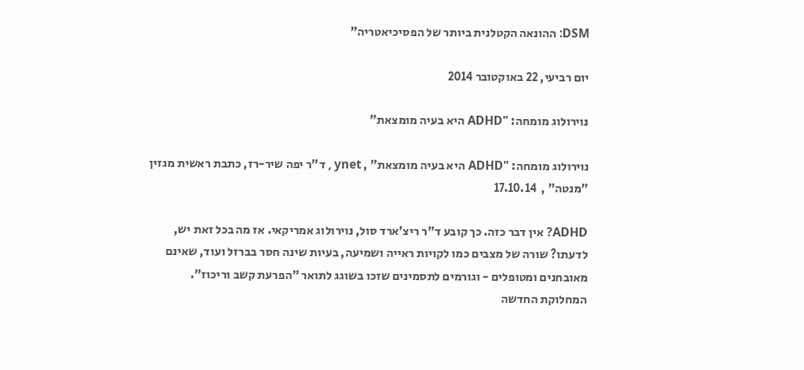DSM: ההונאה הקטלנית ביותר של הפסיכיאטריה"

יום רביעי, 22 באוקטובר 2014

נוירולוג מומחה: "ADHD היא בעיה מומצאת"

נוירולוג מומחה: "ADHD היא בעיה מומצאת" , ynet , ד"ר יפה שיר-רז, כתבת ראשית מגזין "מנטה" ,  17.10.14

ADHD? אין דבר כזה. כך קובע ד"ר ריצ'ארד סול, נוירולוג אמריקאי. אז מה בכל זאת יש, לדעתו? שורה של מצבים כמו לקויות ראייה ושמיעה, בעיות שינה חסר בברזל ועוד, שאינם מאובחנים ומטופלים - וגורמים לתסמינים שזכו בשוגג לתואר "הפרעת קשב וריכוז". המחלוקת החדשה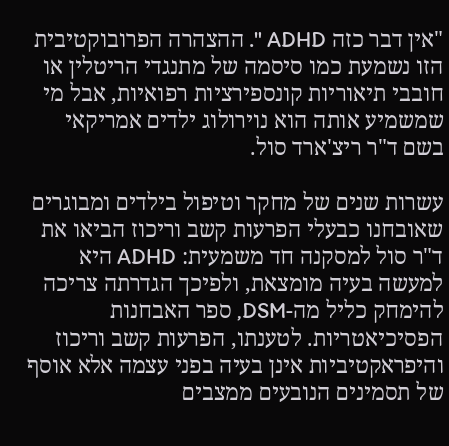"אין דבר כזה ADHD ". ההצהרה הפרובוקטיבית הזו נשמעת כמו סיסמה של מתנגדי הריטלין או חובבי תיאוריות קונספירציות רפואיות, אבל מי שמשמיע אותה הוא נוירולוג ילדים אמריקאי בשם ד"ר ריצ'ארד סול.

עשרות שנים של מחקר וטיפול בילדים ומבוגרים שאובחנו כבעלי הפרעות קשב וריכוז הביאו את ד"ר סול למסקנה חד משמעית: ADHD היא למעשה בעיה מומצאת, ולפיכך הגדרתה צריכה להימחק כליל מה-DSM, ספר האבחנות הפסיכיאטריות. לטענתו, הפרעות קשב וריכוז והיפראקטיביות אינן בעיה בפני עצמה אלא אוסף של תסמינים הנובעים ממצבים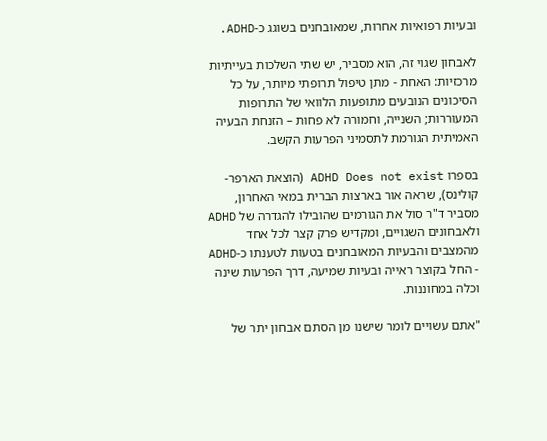ובעיות רפואיות אחרות, שמאובחנים בשוגג כ-ADHD.

לאבחון שגוי זה, הוא מסביר, יש שתי השלכות בעייתיות מרכזיות: האחת - מתן טיפול תרופתי מיותר, על כל הסיכונים הנובעים מתופעות הלוואי של התרופות המעוררות; השנייה, וחמורה לא פחות – הזנחת הבעיה האמיתית הגורמת לתסמיני הפרעות הקשב.

בספרו ADHD Does not exist (הוצאת הארפר-קולינס), שראה אור בארצות הברית במאי האחרון, מסביר ד"ר סול את הגורמים שהובילו להגדרה של ADHD ולאבחונים השגויים, ומקדיש פרק קצר לכל אחד מהמצבים והבעיות המאובחנים בטעות לטענתו כ-ADHD - החל בקוצר ראייה ובעיות שמיעה, דרך הפרעות שינה וכלה במחוננות.

"אתם עשויים לומר שישנו מן הסתם אבחון יתר של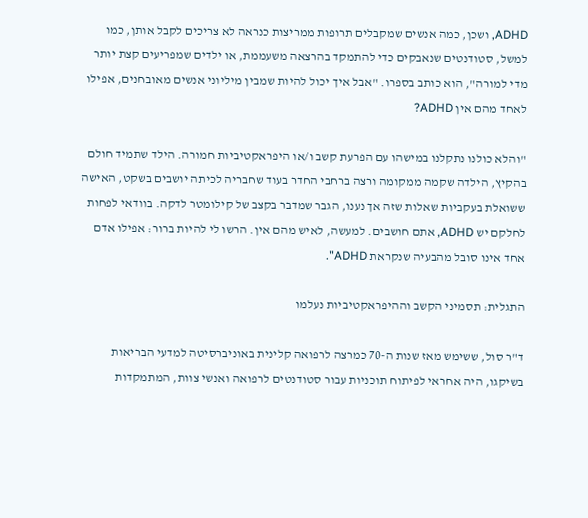ADHD, ושכן, כמה אנשים שמקבלים תרופות ממריצות כנראה לא צריכים לקבל אותן, כמו למשל, סטודנטים שנאבקים כדי להתמקד בהרצאה משעממת, או ילדים שמפריעים קצת יותר מדי למורה", הוא כותב בספרו. "אבל איך יכול להיות שמבין מיליוני אנשים מאובחנים, אפילו לאחד מהם אין ADHD?

"והלא כולנו נתקלנו במישהו עם הפרעת קשב ו/או היפראקטיביות חמורה. הילד שתמיד חולם בהקיץ, הילדה שקמה ממקומה ורצה ברחבי החדר בעוד שחבריה לכיתה יושבים בשקט, האישה ששואלת בעקביות שאלות שזה אך נענו, הגבר שמדבר בקצב של קילומטר לדקה. בוודאי לפחות לחלקם יש ADHD, אתם חושבים. למעשה, לאיש מהם אין. הרשו לי להיות ברור: אפילו אדם אחד אינו סובל מהבעיה שנקראת ADHD".

התגלית: תסמיני הקשב וההיפראקטיביות נעלמו

ד"ר סול, ששימש מאז שנות ה-70 כמרצה לרפואה קלינית באוניברסיטה למדעי הבריאות בשיקגו, היה אחראי לפיתוח תוכניות עבור סטודנטים לרפואה ואנשי צוות, המתמקדות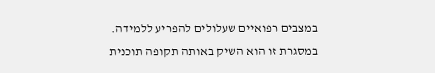במצבים רפואיים שעלולים להפריע ללמידה. במסגרת זו הוא השיק באותה תקופה תוכנית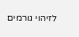לזיהוי גורמים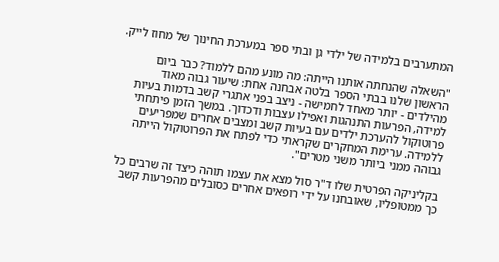המתערבים בלמידה של ילדי גן ובתי ספר במערכת החינוך של מחוז לייק.

"השאלה שהנחתה אותנו הייתה: מה מונע מהם ללמוד? כבר ביום הראשון שלנו בבתי הספר בלטה אבחנה אחת: שיעור גבוה מאוד מהילדים - יותר מאחד לחמישה - ניצב בפני אתגרי קשב בדמות בעיות למידה, הפרעות התנהגות ואפילו עצבות ודכדוך. במשך הזמן פיתחתי פרוטוקול להערכת ילדים עם בעיות קשב ומצבים אחרים שמפריעים ללמידה. ערימת המחקרים שקראתי כדי לפתח את הפרוטוקול הייתה גבוהה ממני ביותר משני מטרים".

בקליניקה הפרטית שלו ד"ר סול מצא את עצמו תוהה כיצד זה שרבים כל כך ממטופליו, שאובחנו על ידי רופאים אחרים כסובלים מהפרעות קשב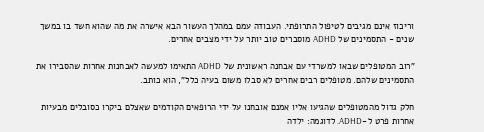וריכוז אינם מגיבים לטיפול התרופתי. העבודה עמם במהלך העשור הבא אישרה את מה שהוא חשד בו במשך שנים - התסמינים של ADHD מוסברים טוב יותר על ידי מצבים אחרים.

"רוב המטופלים שבאו למשרדי עם אבחנה ראשונית של ADHD התאימו למעשה לאבחנות אחרות שהסבירו את התסמינים שלהם. מטופלים רבים אחרים לא סבלו משום בעיה כלל", הוא כותב.

חלק גדול מהמטופלים שהגיעו אליו אמנם אובחנו על ידי הרופאים הקודמים שאצלם ביקרו כסובלים מבעיות אחרות פרט ל-ADHD. לדוגמה: ילדה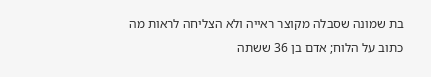בת שמונה שסבלה מקוצר ראייה ולא הצליחה לראות מה כתוב על הלוח; אדם בן 36 ששתה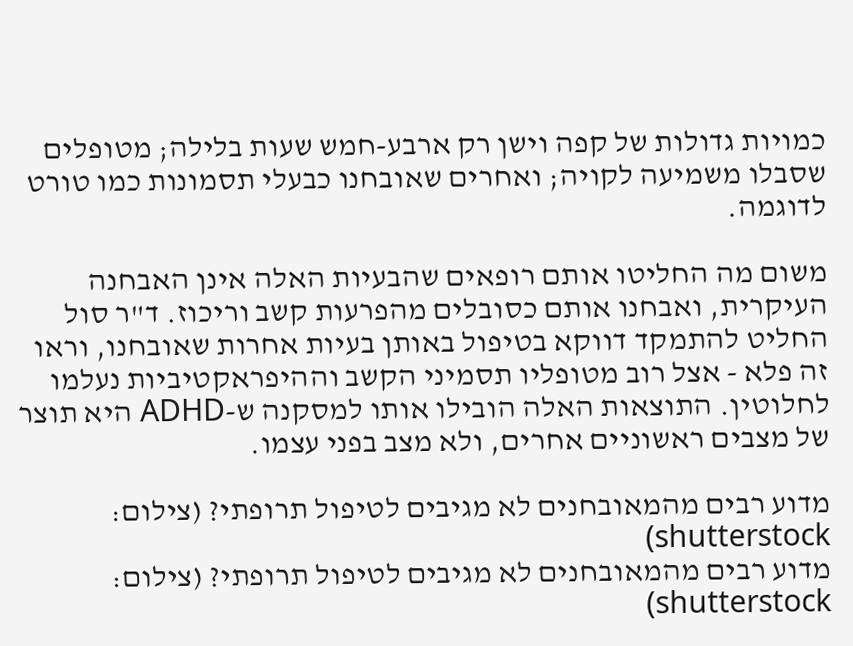כמויות גדולות של קפה וישן רק ארבע-חמש שעות בלילה; מטופלים שסבלו משמיעה לקויה; ואחרים שאובחנו כבעלי תסמונות כמו טורט לדוגמה.

משום מה החליטו אותם רופאים שהבעיות האלה אינן האבחנה העיקרית, ואבחנו אותם כסובלים מהפרעות קשב וריכוז. ד"ר סול החליט להתמקד דווקא בטיפול באותן בעיות אחרות שאובחנו, וראו זה פלא - אצל רוב מטופליו תסמיני הקשב וההיפראקטיביות נעלמו לחלוטין. התוצאות האלה הובילו אותו למסקנה ש-ADHD היא תוצר של מצבים ראשוניים אחרים, ולא מצב בפני עצמו.

מדוע רבים מהמאובחנים לא מגיבים לטיפול תרופתי? (צילום: shutterstock)
מדוע רבים מהמאובחנים לא מגיבים לטיפול תרופתי? (צילום: shutterstock)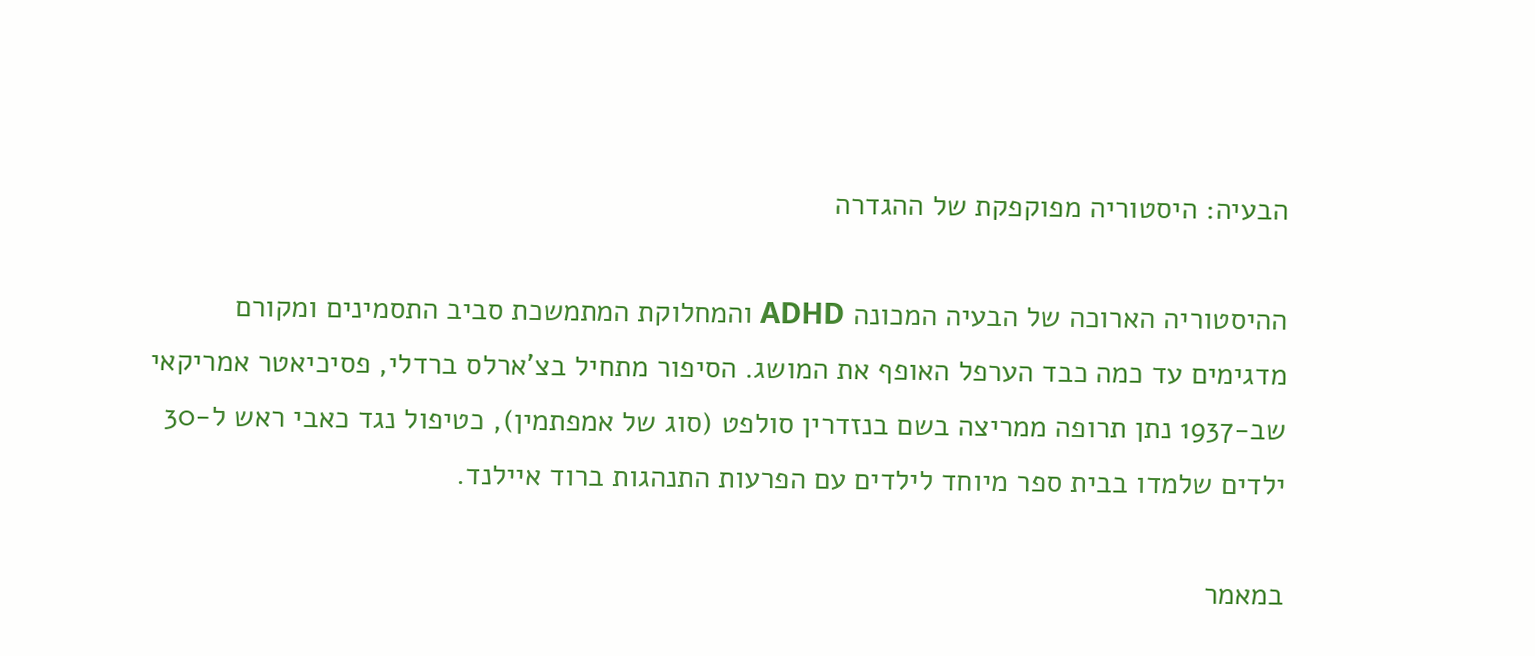הבעיה: היסטוריה מפוקפקת של ההגדרה

ההיסטוריה הארוכה של הבעיה המכונה ADHD והמחלוקת המתמשכת סביב התסמינים ומקורם מדגימים עד כמה כבד הערפל האופף את המושג. הסיפור מתחיל בצ'ארלס ברדלי, פסיכיאטר אמריקאי שב-1937 נתן תרופה ממריצה בשם בנזדרין סולפט (סוג של אמפתמין), כטיפול נגד כאבי ראש ל-30 ילדים שלמדו בבית ספר מיוחד לילדים עם הפרעות התנהגות ברוד איילנד.

במאמר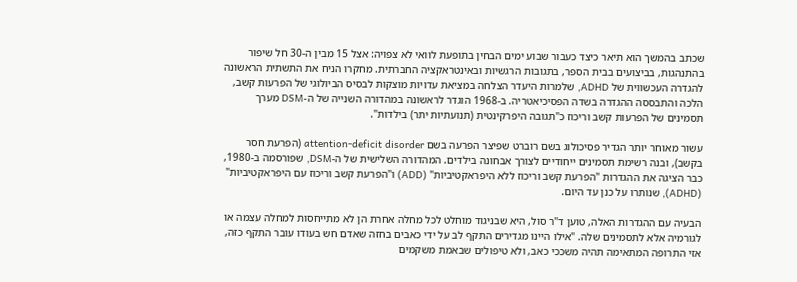שכתב בהמשך הוא תיאר כיצד כעבור שבוע ימים הבחין בתופעת לוואי לא צפויה: אצל 15 מבין ה-30 חל שיפור בהתנהגות, בביצועים בבית הספר, בתגובות הרגשיות ובאינטראקציה החברתית. מחקרו הניח את התשתית הראשונה להגדרה העכשווית של ADHD, שלמרות היעדר הצלחה במציאת עדויות מוצקות לבסיס הביולוגי של הפרעות קשב, הלכה והתבססה ההגדרה בשדה הפסיכיאטריה. ב-1968 הוגדר לראשונה במהדורה השנייה של ה-DSM מערך תסמינים של הפרעות קשב וריכוז כ"תגובה היפרקינטית (תנועתיות יתר) בילדות".

עשור מאוחר יותר הגדיר פסיכולוג בשם רוברט שפיצר הפרעה בשם attention-deficit disorder (הפרעת חסר בקשב), ובנה רשימת תסמינים ייחודיים לצורך אבחונה בילדים. המהדורה השלישית של ה-DSM, שפורסמה ב-1980, כבר הציגה את ההגדרות "הפרעת קשב וריכוז ללא היפראקטיביות" (ADD) ו"הפרעת קשב וריכוז עם היפראקטיביות" (ADHD), שנותרו על כנן עד היום.

הבעיה עם ההגדרות האלה, טוען ד"ר סול, היא שבניגוד מוחלט לכל מחלה אחרת הן לא מתייחסות למחלה עצמה או לגורמיה אלא לתסמינים שלה. "אילו היינו מגדירים התקף לב על ידי כאבים בחזה שאדם חש בעודו עובר התקף כזה, אזי התרופה המתאימה תהיה משככי כאב, ולא טיפולים שבאמת משקמים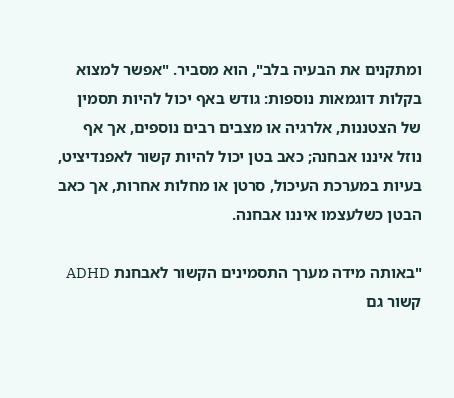ומתקנים את הבעיה בלב", הוא מסביר. "אפשר למצוא בקלות דוגמאות נוספות: גודש באף יכול להיות תסמין של הצטננות, אלרגיה או מצבים רבים נוספים, אך אף נוזל איננו אבחנה; כאב בטן יכול להיות קשור לאפנדיציט, בעיות במערכת העיכול, סרטן או מחלות אחרות, אך כאב הבטן כשלעצמו איננו אבחנה.

"באותה מידה מערך התסמינים הקשור לאבחנת ADHD קשור גם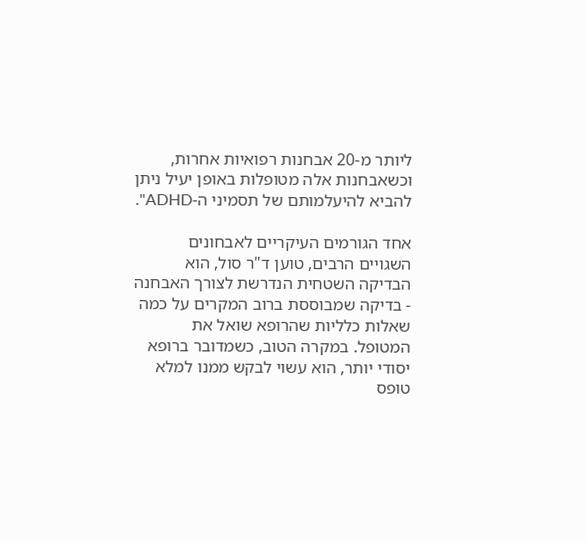ליותר מ-20 אבחנות רפואיות אחרות, וכשאבחנות אלה מטופלות באופן יעיל ניתן להביא להיעלמותם של תסמיני ה-ADHD".

אחד הגורמים העיקריים לאבחונים השגויים הרבים, טוען ד"ר סול, הוא הבדיקה השטחית הנדרשת לצורך האבחנה - בדיקה שמבוססת ברוב המקרים על כמה שאלות כלליות שהרופא שואל את המטופל. במקרה הטוב, כשמדובר ברופא יסודי יותר, הוא עשוי לבקש ממנו למלא טופס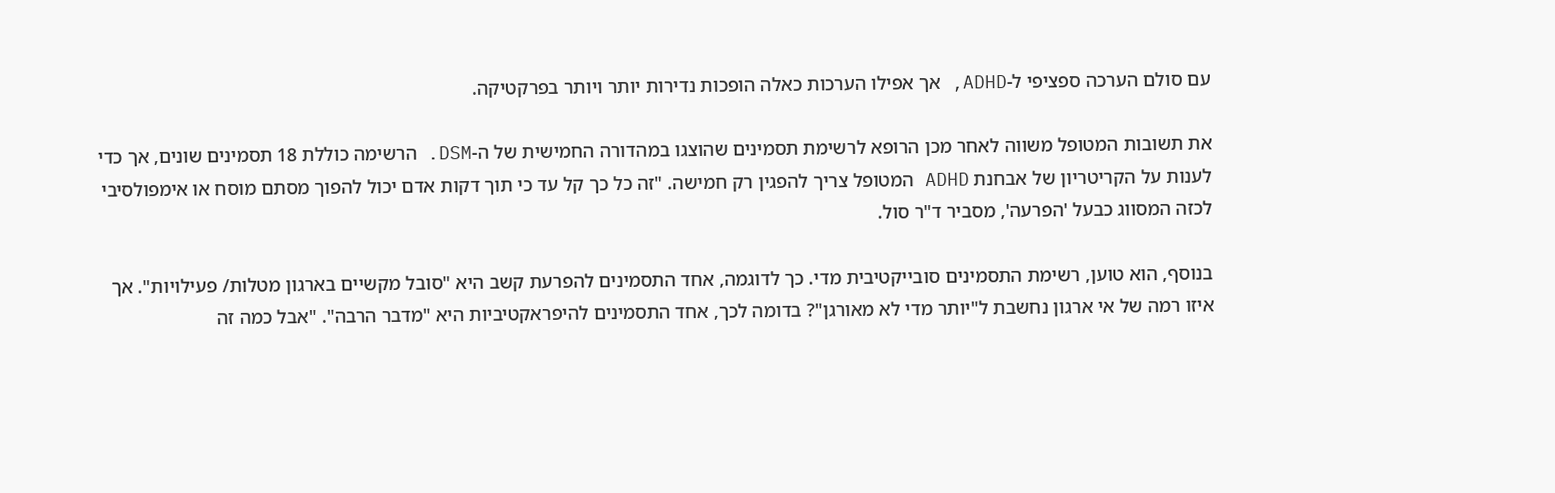עם סולם הערכה ספציפי ל-ADHD, אך אפילו הערכות כאלה הופכות נדירות יותר ויותר בפרקטיקה.

את תשובות המטופל משווה לאחר מכן הרופא לרשימת תסמינים שהוצגו במהדורה החמישית של ה-DSM. הרשימה כוללת 18 תסמינים שונים, אך כדי לענות על הקריטריון של אבחנת ADHD המטופל צריך להפגין רק חמישה. "זה כל כך קל עד כי תוך דקות אדם יכול להפוך מסתם מוסח או אימפולסיבי לכזה המסווג כבעל 'הפרעה', מסביר ד"ר סול.

בנוסף, הוא טוען, רשימת התסמינים סובייקטיבית מדי. כך לדוגמה, אחד התסמינים להפרעת קשב היא "סובל מקשיים בארגון מטלות/ פעילויות". אך איזו רמה של אי ארגון נחשבת ל"יותר מדי לא מאורגן"? בדומה לכך, אחד התסמינים להיפראקטיביות היא "מדבר הרבה". "אבל כמה זה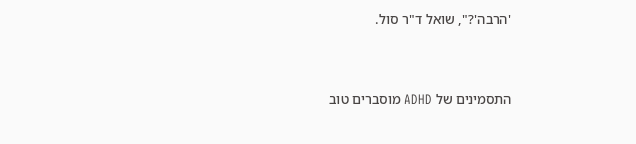'הרבה'?", שואל ד"ר סול.


התסמינים של ADHD מוסברים טוב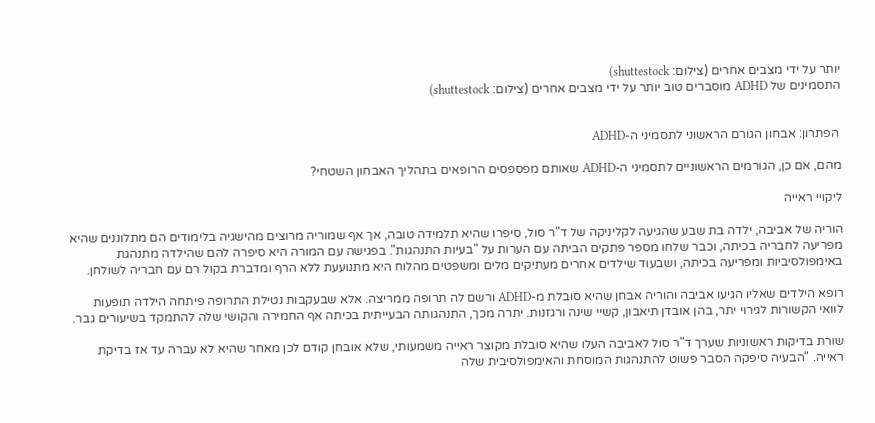יותר על ידי מצבים אחרים (צילום: shuttestock)
התסמינים של ADHD מוסברים טוב יותר על ידי מצבים אחרים (צילום: shuttestock)


 הפתרון: אבחון הגורם הראשוני לתסמיני ה-ADHD

מהם, אם כן, הגורמים הראשוניים לתסמיני ה-ADHD שאותם מפספסים הרופאים בתהליך האבחון השטחי?

ליקויי ראייה

הוריה של אביבה, ילדה בת שבע שהגיעה לקליניקה של ד"ר סול, סיפרו שהיא תלמידה טובה, אך אף שמוריה מרוצים מהישגיה בלימודים הם מתלוננים שהיא מפריעה לחבריה בכיתה, וכבר שלחו מספר פתקים הביתה עם הערות על "בעיות התנהגות". בפגישה עם המורה היא סיפרה להם שהילדה מתנהגת באימפולסיביות ומפריעה בכיתה, ושבעוד שילדים אחרים מעתיקים מלים ומשפטים מהלוח היא מתנועעת ללא הרף ומדברת בקול רם עם חבריה לשולחן.

רופא הילדים שאליו הגיעו אביבה והוריה אבחן שהיא סובלת מ-ADHD ורשם לה תרופה ממריצה. אלא שבעקבות נטילת התרופה פיתחה הילדה תופעות לוואי הקשורות לגירוי יתר, בהן אובדן תיאבון, קשיי שינה ורגזנות. יתרה מכך, התנהגותה הבעייתית בכיתה אף החמירה והקושי שלה להתמקד בשיעורים גבר.

שורת בדיקות ראשוניות שערך ד"ר סול לאביבה העלו שהיא סובלת מקוצר ראייה משמעותי, שלא אובחן קודם לכן מאחר שהיא לא עברה עד אז בדיקת ראייה. "הבעיה סיפקה הסבר פשוט להתנהגות המוסחת והאימפולסיבית שלה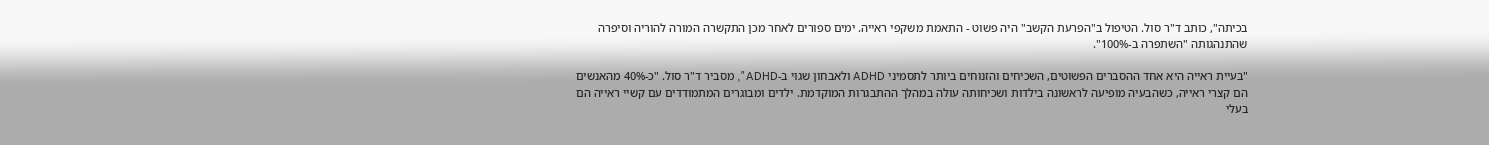בכיתה", כותב ד"ר סול. הטיפול ב"הפרעת הקשב" היה פשוט - התאמת משקפי ראייה. ימים ספורים לאחר מכן התקשרה המורה להוריה וסיפרה שהתנהגותה "השתפרה ב-100%".

"בעיית ראייה היא אחד ההסברים הפשוטים, השכיחים והזנוחים ביותר לתסמיני ADHD ולאבחון שגוי ב-ADHD", מסביר ד"ר סול. "כ-40% מהאנשים הם קצרי ראייה, כשהבעיה מופיעה לראשונה בילדות ושכיחותה עולה במהלך ההתבגרות המוקדמת. ילדים ומבוגרים המתמודדים עם קשיי ראייה הם בעלי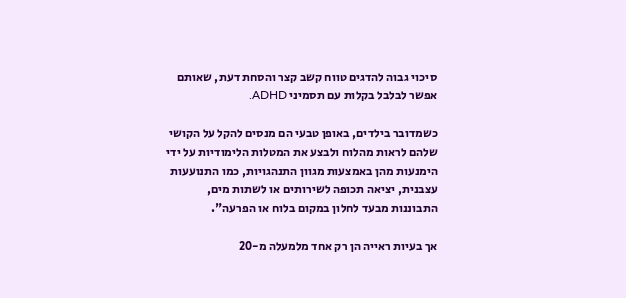סיכוי גבוה להדגים טווח קשב קצר והסחת דעת, שאותם אפשר לבלבל בקלות עם תסמיני ADHD.

כשמדובר בילדים, באופן טבעי הם מנסים להקל על הקושי שלהם לראות מהלוח ולבצע את המטלות הלימודיות על ידי הימנעות מהן באמצעות מגוון התנהגויות, כמו התנועעות עצבנית, יציאה תכופה לשירותים או לשתות מים, התבוננות מבעד לחלון במקום בלוח או הפרעה".

אך בעיות ראייה הן רק אחד מלמעלה מ-20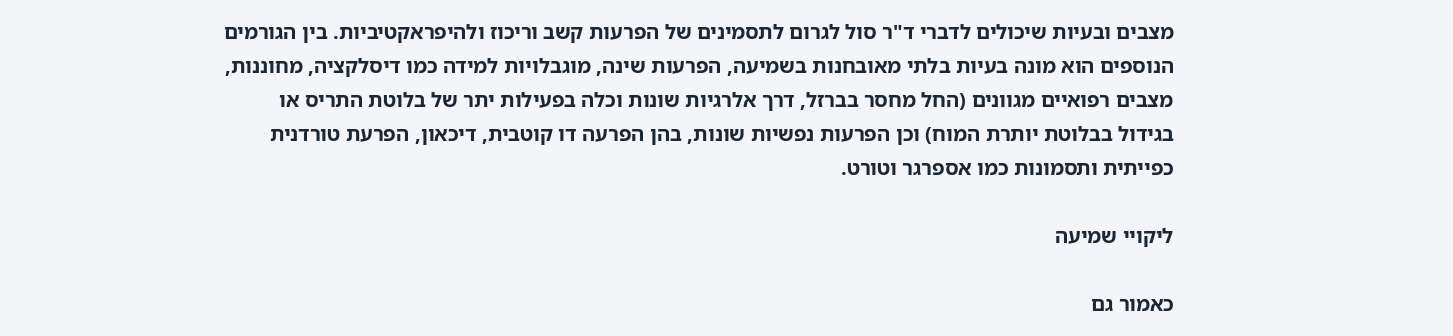מצבים ובעיות שיכולים לדברי ד"ר סול לגרום לתסמינים של הפרעות קשב וריכוז ולהיפראקטיביות. בין הגורמים הנוספים הוא מונה בעיות בלתי מאובחנות בשמיעה, הפרעות שינה, מוגבלויות למידה כמו דיסלקציה, מחוננות, מצבים רפואיים מגוונים (החל מחסר בברזל, דרך אלרגיות שונות וכלה בפעילות יתר של בלוטת התריס או בגידול בבלוטת יותרת המוח) וכן הפרעות נפשיות שונות, בהן הפרעה דו קוטבית, דיכאון, הפרעת טורדנית כפייתית ותסמונות כמו אספרגר וטורט.

ליקויי שמיעה

כאמור גם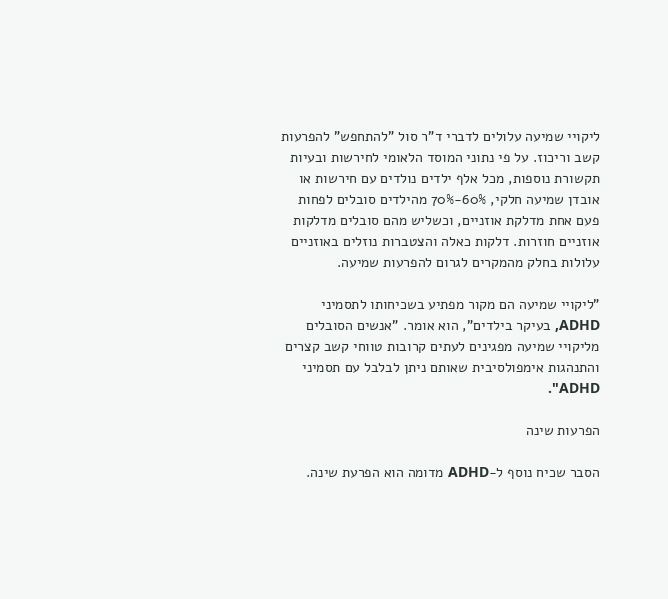ליקויי שמיעה עלולים לדברי ד"ר סול "להתחפש" להפרעות קשב וריכוז. על פי נתוני המוסד הלאומי לחירשות ובעיות תקשורת נוספות, מכל אלף ילדים נולדים עם חירשות או אובדן שמיעה חלקי, 60%-70% מהילדים סובלים לפחות פעם אחת מדלקת אוזניים, וכשליש מהם סובלים מדלקות אוזניים חוזרות. דלקות כאלה והצטברות נוזלים באוזניים עלולות בחלק מהמקרים לגרום להפרעות שמיעה.

"ליקויי שמיעה הם מקור מפתיע בשכיחותו לתסמיני ADHD, בעיקר בילדים", הוא אומר. "אנשים הסובלים מליקויי שמיעה מפגינים לעתים קרובות טווחי קשב קצרים והתנהגות אימפולסיבית שאותם ניתן לבלבל עם תסמיני ADHD".

הפרעות שינה

הסבר שכיח נוסף ל-ADHD מדומה הוא הפרעת שינה.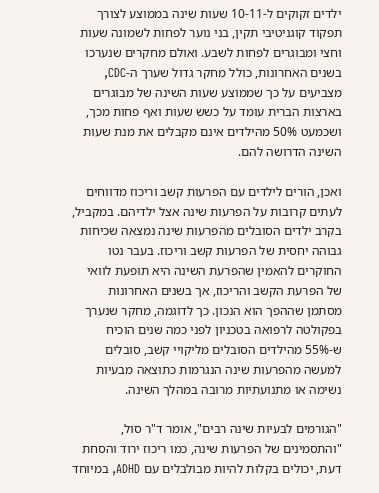ילדים זקוקים ל-10-11 שעות שינה בממוצע לצורך תפקוד קוגניטיבי תקין, בני נוער לפחות לשמונה שעות וחצי ומבוגרים לפחות לשבע. ואולם מחקרים שנערכו בשנים האחרונות, כולל מחקר גדול שערך ה-CDC, מצביעים על כך שממוצע שעות השינה של מבוגרים בארצות הברית עומד על כשש שעות ואף פחות מכך, ושכמעט 50% מהילדים אינם מקבלים את מנת שעות השינה הדרושה להם.

ואכן, הורים לילדים עם הפרעות קשב וריכוז מדווחים לעתים קרובות על הפרעות שינה אצל ילדיהם. במקביל, בקרב ילדים הסובלים מהפרעות שינה נמצאה שכיחות גבוהה יחסית של הפרעות קשב וריכוז. בעבר נטו החוקרים להאמין שהפרעת השינה היא תופעת לוואי של הפרעת הקשב והריכוז, אך בשנים האחרונות מסתמן שההפך הוא הנכון. כך לדוגמה, מחקר שנערך בפקולטה לרפואה בטכניון לפני כמה שנים הוכיח ש-55% מהילדים הסובלים מליקויי קשב, סובלים למעשה מהפרעות שינה הנגרמות כתוצאה מבעיות נשימה או מתנועתיות מרובה במהלך השינה.

"הגורמים לבעיות שינה רבים", אומר ד"ר סול, "והתסמינים של הפרעות שינה, כמו ריכוז ירוד והסחת דעת, יכולים בקלות להיות מבולבלים עם ADHD, במיוחד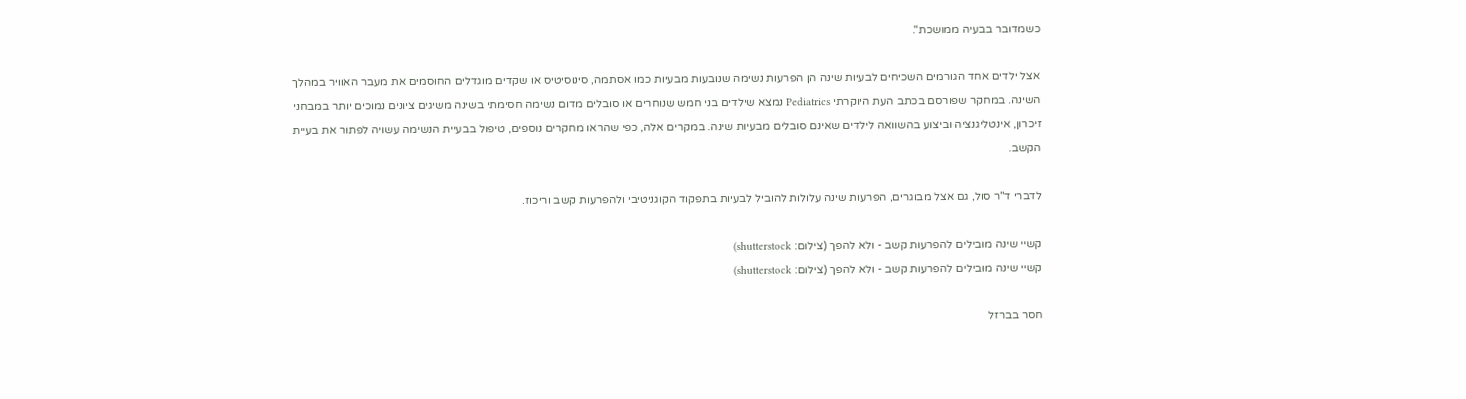כשמדובר בבעיה ממושכת".

אצל ילדים אחד הגורמים השכיחים לבעיות שינה הן הפרעות נשימה שנובעות מבעיות כמו אסתמה, סינוסיטיס או שקדים מוגדלים החוסמים את מעבר האוויר במהלך השינה. במחקר שפורסם בכתב העת היוקרתי Pediatrics נמצא שילדים בני חמש שנוחרים או סובלים מדום נשימה חסימתי בשינה משיגים ציונים נמוכים יותר במבחני זיכרון, אינטליגנציה וביצוע בהשוואה לילדים שאינם סובלים מבעיות שינה. במקרים אלה, כפי שהראו מחקרים נוספים, טיפול בבעיית הנשימה עשויה לפתור את בעיית הקשב.

לדברי ד"ר סול, גם אצל מבוגרים, הפרעות שינה עלולות להוביל לבעיות בתפקוד הקוגניטיבי ולהפרעות קשב וריכוז.

קשיי שינה מובילים להפרעות קשב - ולא להפך (צילום: shutterstock)
קשיי שינה מובילים להפרעות קשב - ולא להפך (צילום: shutterstock)

חסר בברזל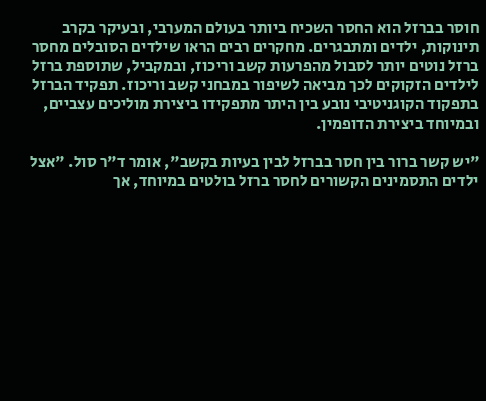חוסר בברזל הוא החסר השכיח ביותר בעולם המערבי, ובעיקר בקרב תינוקות, ילדים ומתבגרים. מחקרים רבים הראו שילדים הסובלים מחסר ברזל נוטים יותר לסבול מהפרעות קשב וריכוז, ובמקביל, שתוספת ברזל לילדים הזקוקים לכך מביאה לשיפור במבחני קשב וריכוז. תפקיד הברזל בתפקוד הקוגניטיבי נובע בין היתר מתפקידו ביצירת מוליכים עצביים, ובמיוחד ביצירת הדופמין.

"יש קשר ברור בין חסר בברזל לבין בעיות בקשב", אומר ד"ר סול. "אצל ילדים התסמינים הקשורים לחסר ברזל בולטים במיוחד, אך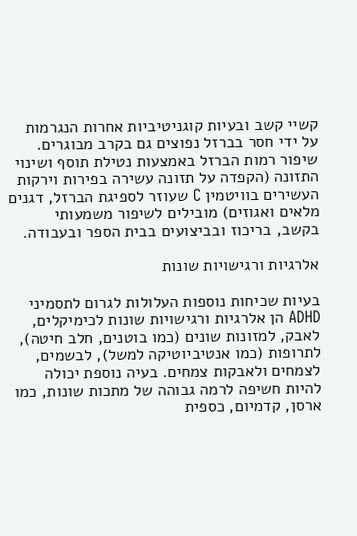קשיי קשב ובעיות קוגניטיביות אחרות הנגרמות על ידי חסר בברזל נפוצים גם בקרב מבוגרים. שיפור רמות הברזל באמצעות נטילת תוסף ושינוי התזונה (הקפדה על תזונה עשירה בפירות וירקות העשירים בוויטמין C שעוזר לספיגת הברזל, דגנים מלאים ואגוזים) מובילים לשיפור משמעותי בקשב, בריכוז ובביצועים בבית הספר ובעבודה.

אלרגיות ורגישויות שונות

בעיות שכיחות נוספות העלולות לגרום לתסמיני ADHD הן אלרגיות ורגישויות שונות לכימיקלים, לאבק, למזונות שונים (כמו בוטנים, חלב חיטה), לתרופות (כמו אנטיביוטיקה למשל), לבשמים, לצמחים ולאבקות צמחים. בעיה נוספת יכולה להיות חשיפה לרמה גבוהה של מתכות שונות, כמו ארסן, קדמיום, כספית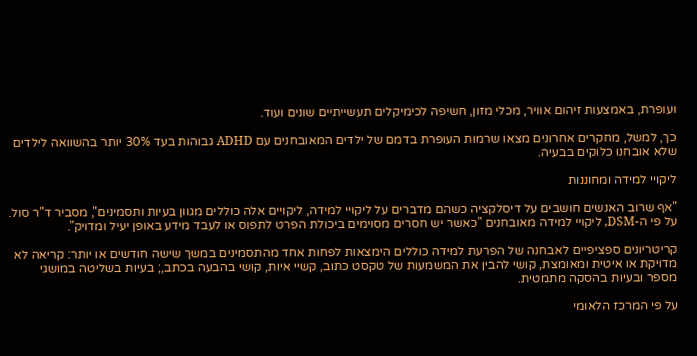ועופרת, באמצעות זיהום אוויר, מכלי מזון, חשיפה לכימיקלים תעשייתיים שונים ועוד.

כך, למשל, מחקרים אחרונים מצאו שרמות העופרת בדמם של ילדים המאובחנים עם ADHD גבוהות בעד 30% יותר בהשוואה לילדים שלא אובחנו כלוקים בבעיה.

ליקויי למידה ומחוננות

"אף שרוב האנשים חושבים על דיסלקציה כשהם מדברים על ליקויי למידה, ליקויים אלה כוללים מגוון בעיות ותסמינים", מסביר ד"ר סול. על פי ה-DSM, ליקויי למידה מאובחנים "כאשר יש חסרים מסוימים ביכולת הפרט לתפוס או לעבד מידע באופן יעיל ומדויק".

קריטריונים ספציפיים לאבחנה של הפרעת למידה כוללים הימצאות לפחות אחד מהתסמינים במשך שישה חודשים או יותר: קריאה לא מדויקת או איטית ומאומצת, קושי להבין את המשמעות של טקסט כתוב, קשיי איות, קושי בהבעה בכתב,; בעיות בשליטה במושגי מספר ובעיות בהסקה מתמטית.

על פי המרכז הלאומי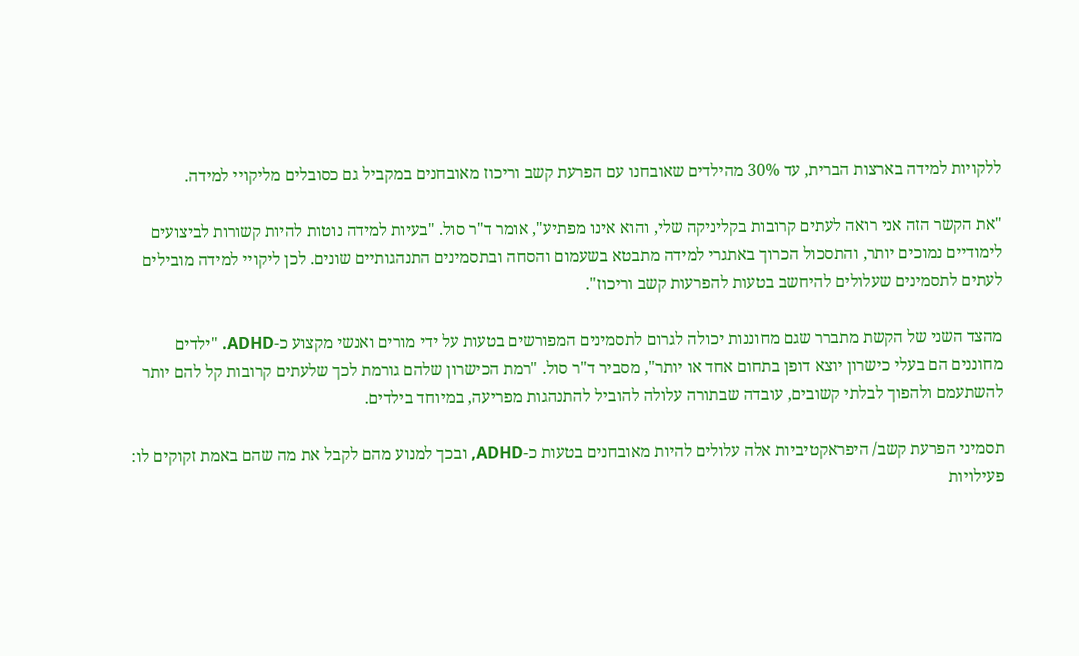ללקויות למידה בארצות הברית, עד 30% מהילדים שאובחנו עם הפרעת קשב וריכוז מאובחנים במקביל גם כסובלים מליקויי למידה.

"את הקשר הזה אני רואה לעתים קרובות בקליניקה שלי, והוא אינו מפתיע", אומר ד"ר סול. "בעיות למידה נוטות להיות קשורות לביצועים לימודיים נמוכים יותר, והתסכול הכרוך באתגרי למידה מתבטא בשעמום והסחה ובתסמינים התנהגותיים שונים. לכן ליקויי למידה מובילים לעתים לתסמינים שעלולים להיחשב בטעות להפרעות קשב וריכוז".

מהצד השני של הקשת מתברר שגם מחוננות יכולה לגרום לתסמינים המפורשים בטעות על ידי מורים ואנשי מקצוע כ-ADHD. "ילדים מחוננים הם בעלי כישרון יוצא דופן בתחום אחד או יותר", מסביר ד"ר סול. "רמת הכישרון שלהם גורמת לכך שלעתים קרובות קל להם יותר להשתעמם ולהפוך לבלתי קשובים, עובדה שבתורה עלולה להוביל להתנהגות מפריעה, במיוחד בילדים.

תסמיני הפרעת קשב/ היפראקטיביות אלה עלולים להיות מאובחנים בטעות כ-ADHD, ובכך למנוע מהם לקבל את מה שהם באמת זקוקים לו: פעילויות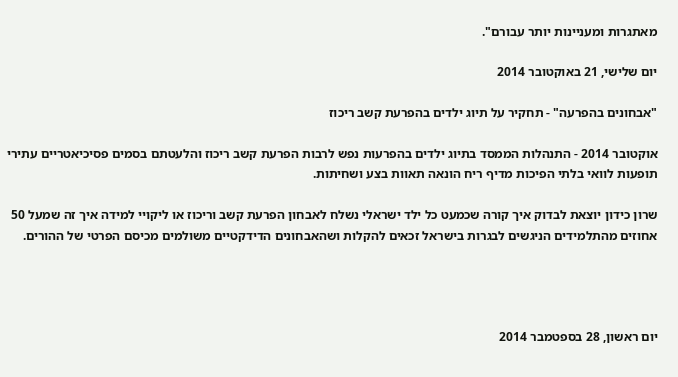מאתגרות ומעניינות יותר עבורם".

יום שלישי, 21 באוקטובר 2014

"אבחונים בהפרעה" - תחקיר על תיוג ילדים בהפרעת קשב ריכוז

אוקטובר 2014 - התנהלות הממסד בתיוג ילדים בהפרעות נפש לרבות הפרעת קשב ריכוז והלעטתם בסמים פסיכיאטריים עתירי תופעות לוואי בלתי הפיכות מדיף ריח הונאה תאוות בצע ושחיתות.

שרון כידון יוצאת לבדוק איך קורה שכמעט כל ילד ישראלי נשלח לאבחון הפרעת קשב וריכוז או ליקויי למידה איך זה שמעל 50 אחוזים מהתלמידים הניגשים לבגרות בישראל זכאים להקלות ושהאבחונים הדידקטיים משולמים מכיסם הפרטי של ההורים.




יום ראשון, 28 בספטמבר 2014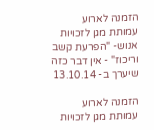הזמנה לארוע עמותת מגן לזכויות אנוש- "הפרעת קשב וריכוז" - אין דבר כזה שיערך ב- 13.10.14

הזמנה לארוע עמותת מגן לזכויות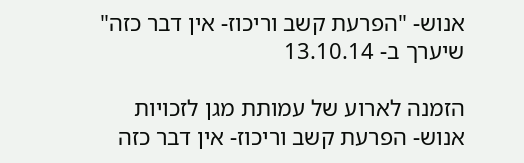אנוש- "הפרעת קשב וריכוז- אין דבר כזה" שיערך ב- 13.10.14

הזמנה לארוע של עמותת מגן לזכויות אנוש- הפרעת קשב וריכוז- אין דבר כזה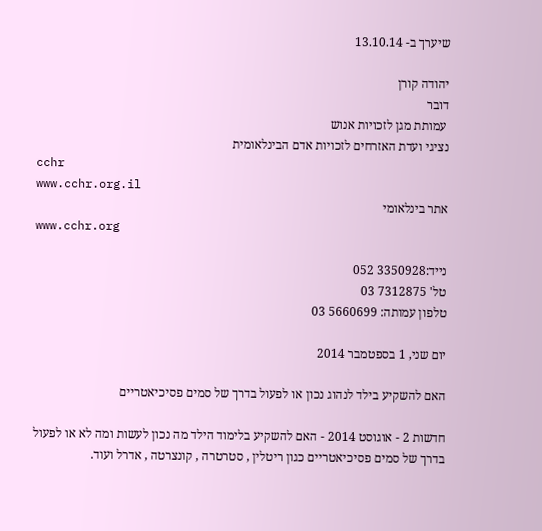שיערך ב- 13.10.14

יהודה קורן
דובר
 עמותת מגן לזכויות אנוש
נציגי ועדת האזרחים לזכויות אדם הבינלאומית
cchr
www.cchr.org.il
אתר בינלאומי
www.cchr.org

נייד:3350928 052
טל' 7312875 03
טלפון עמותה: 5660699 03

יום שני, 1 בספטמבר 2014

האם להשקיע בילד לנהוג נכון או לפעול בדרך של סמים פסיכיאטריים

חדשות 2 - אוגוסט 2014 - האם להשקיע בלימוד הילד מה נכון לעשות ומה לא או לפעול בדרך של סמים פסיכיאטריים כגון ריטלין , סטרטרה , קונצרטה , אדרל ועוד.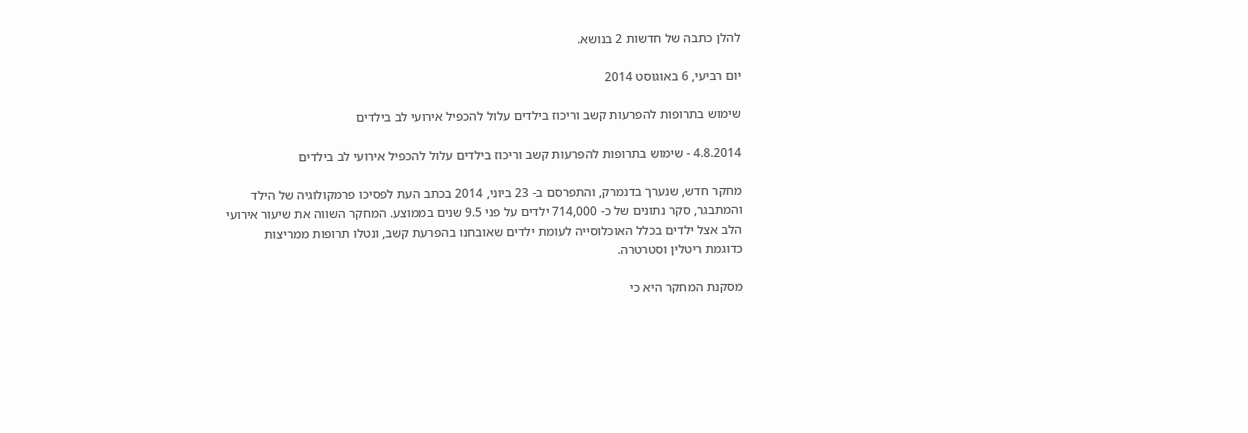להלן כתבה של חדשות 2 בנושא.

יום רביעי, 6 באוגוסט 2014

שימוש בתרופות להפרעות קשב וריכוז בילדים עלול להכפיל אירועי לב בילדים

4.8.2014 - שימוש בתרופות להפרעות קשב וריכוז בילדים עלול להכפיל אירועי לב בילדים

מחקר חדש, שנערך בדנמרק, והתפרסם ב- 23 ביוני, 2014 בכתב העת לפסיכו פרמקולוגיה של הילד והמתבגר, סקר נתונים של כ- 714,000 ילדים על פני 9.5 שנים בממוצע. המחקר השווה את שיעור אירועי הלב אצל ילדים בכלל האוכלוסייה לעומת ילדים שאובחנו בהפרעת קשב, ונטלו תרופות ממריצות כדוגמת ריטלין וסטרטרה.

מסקנת המחקר היא כי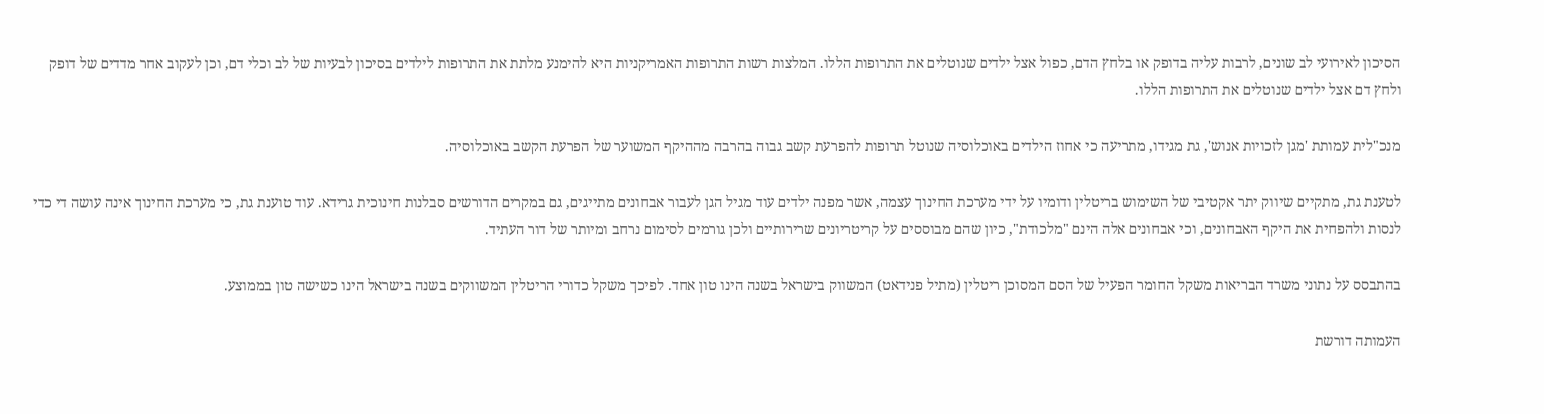הסיכון לאירועי לב שונים, לרבות עליה בדופק או בלחץ הדם, כפול אצל ילדים שנוטלים את התרופות הללו. המלצות רשות התרופות האמריקניות היא להימנע מלתת את התרופות לילדים בסיכון לבעיות של לב וכלי דם, וכן לעקוב אחר מדדים של דופק ולחץ דם אצל ילדים שנוטלים את התרופות הללו.

מנכ"לית עמותת 'מגן לזכויות אנוש', גת מגידו, מתריעה כי אחוז הילדים באוכלוסיה שנוטל תרופות להפרעת קשב גבוה בהרבה מההיקף המשוער של הפרעת הקשב באוכלוסיה.

לטענת גת, מתקיים שיווק יתר אקטיבי של השימוש בריטלין ודומיו על ידי מערכת החינוך עצמה, אשר מפנה ילדים עוד מגיל הגן לעבור אבחונים מתייגים, גם במקרים הדורשים סבלנות חינוכית גרידא. עוד טוענת גת, כי מערכת החינוך אינה עושה די כדי לנסות ולהפחית את היקף האבחונים, וכי אבחונים אלה הינם "מלכודת", כיון שהם מבוססים על קריטריונים שרירותיים ולכן גורמים לסימום נרחב ומיותר של דור העתיד.

בהתבסס על נתוני משרד הבריאות משקל החומר הפעיל של הסם המסוכן ריטלין (מתיל פנידאט) המשווק בישראל בשנה הינו טון אחד. לפיכך משקל כדורי הריטלין המשווקים בשנה בישראל הינו כשישה טון בממוצע.

העמותה דורשת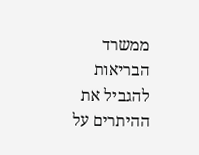ממשרד הבריאות להגביל את ההיתרים על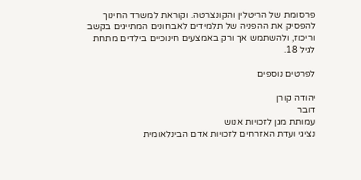פרסומת של הריטלין והקונצרטה. וקוראת למשרד החינוך להפסיק את ההפניה של תלמידים לאבחונים המתייגים בקשב וריכוז, ולהשתמש אך ורק באמצעים חינוכיים בילדים מתחת לגיל 18.

לפרטים נוספים

יהודה קורן
דובר
עמותת מגן לזכויות אנוש
נציגי ועדת האזרחים לזכויות אדם הבינלאומית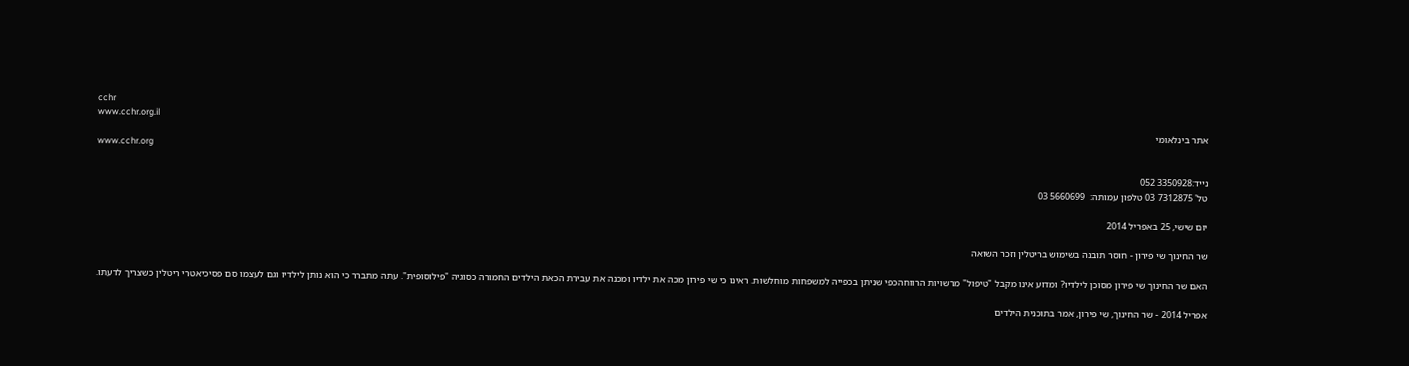cchr
www.cchr.org.il
אתר בינלאומי
www.cchr.org

נייד:3350928 052
טל' 7312875 03 טלפון עמותה:  5660699 03

יום שישי, 25 באפריל 2014

שר החינוך שי פירון - חוסר תובנה בשימוש בריטלין וזכר השואה

האם שר החינוך שי פירון מסוכן לילדיו? ומדוע אינו מקבל "טיפול" מרשויות הרווחהכפי שניתן בכפייה למשפחות מוחלשות. ראינו כי שי פירון מכה את ילדיו ומכנה את עבירת הכאת הילדים החמורה כסוגיה "פילוסופית". עתה מתברר כי הוא נותן לילדיו וגם לעצמו סם פסיכיאטרי ריטלין כשצריך לדעתו.

אפריל 2014 - שר החינוך, שי פירון, אמר בתוכנית הילדים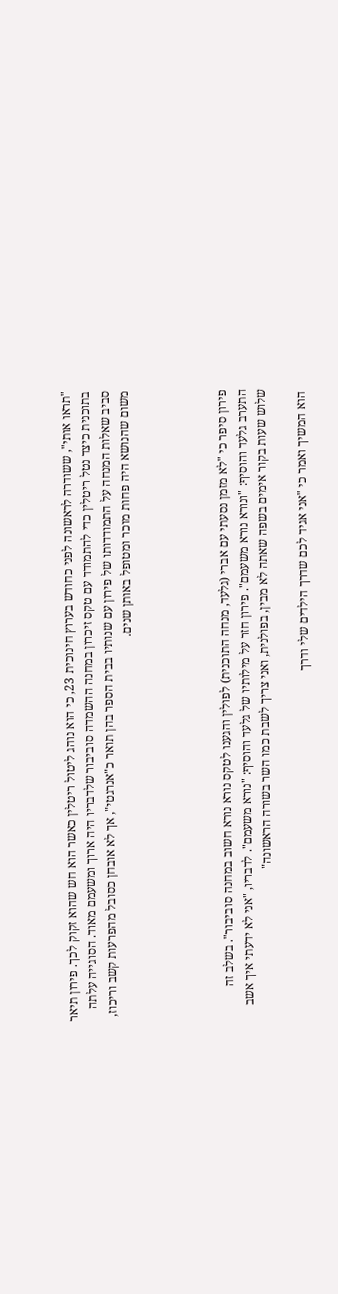"תראו אותי", ששודרה לראשונה לפני כחודש בערוץ חינוכית 23, כי הוא נוהג ליטול ריטלין כאשר הוא חש שהוא זקוק לכך. פירון תיאר בתוכנית כיצד נטל ריטלין כדי להתמודד עם טקס זיכרון במחנה ההשמדה סוביבור שלדבריו היה ארוך ומשעמם מאוד. הסוגייה עלתה סביב שאלות המנחה על התמודדותו של פירון עם שנותיו בבית הספר בהן תואר כ"אנרגטי", אך לא אובחן כסובל מהפרעות קשב וריכוז, משום שהנושא היה פחות מוכר ומטופל באותן שנים.




פירון סיפר כי "לא מזמן נסעתי עם אברי (גלעד, מנחה התוכנית) לפולין והגענו לטקס נורא נורא חשוב במחנה סוביבור". בשלב זה התערב גלעד והוסיף: "ונורא נורא משעמם". פירון חזר על מילותיו של גלעד והוסיף: "נורא משעמם". לדבריו, "אני לא ידעתי איך אשב שלוש שעות בקור אימים בשפה שאתה לא מבין, בפולנית, ואני צריך לשבת כמו השר בשורה הראשונה"

 הוא המשיך ואמר כי "אני אגיד לכם שדרך הילדים שלי ודרך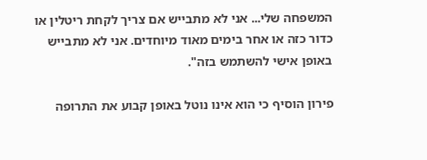המשפחה שלי... אני לא מתבייש אם צריך לקחת ריטלין או כדור כזה או אחר בימים מאוד מיוחדים. אני לא מתבייש באופן אישי להשתמש בזה".

פירון הוסיף כי הוא אינו נוטל באופן קבוע את התרופה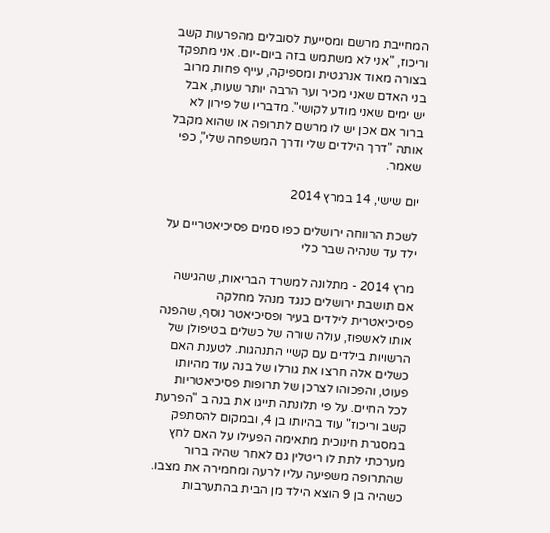המחייבת מרשם ומסייעת לסובלים מהפרעות קשב וריכוז, "אני לא משתמש בזה ביום-יום. אני מתפקד בצורה מאוד אנרגטית ומספיקה, עייף פחות מרוב בני האדם שאני מכיר וער הרבה יותר שעות, אבל יש ימים שאני מודע לקושי". מדבריו של פירון לא ברור אם אכן יש לו מרשם לתרופה או שהוא מקבל אותה "דרך הילדים שלי ודרך המשפחה שלי", כפי שאמר.

יום שישי, 14 במרץ 2014

לשכת הרווחה ירושלים כפו סמים פסיכיאטריים על ילד עד שנהיה שבר כלי

מרץ 2014 - מתלונה למשרד הבריאות, שהגישה אם תושבת ירושלים כנגד מנהל מחלקה פסיכיאטרית לילדים בעיר ופסיכיאטר נוסף, שהפנה אותו לאשפוז, עולה שורה של כשלים בטיפולן של הרשויות בילדים עם קשיי התנהגות. לטענת האם כשלים אלה חרצו את גורלו של בנה עוד מהיותו פעוט, והפכוהו לצרכן של תרופות פסיכיאטריות לכל החיים. על פי תלונתה תייגו את בנה ב "הפרעת קשב וריכוז" עוד בהיותו בן 4, ובמקום להסתפק במסגרת חינוכית מתאימה הפעילו על האם לחץ מערכתי לתת לו ריטלין גם לאחר שהיה ברור שהתרופה משפיעה עליו לרעה ומחמירה את מצבו.
כשהיה בן 9 הוצא הילד מן הבית בהתערבות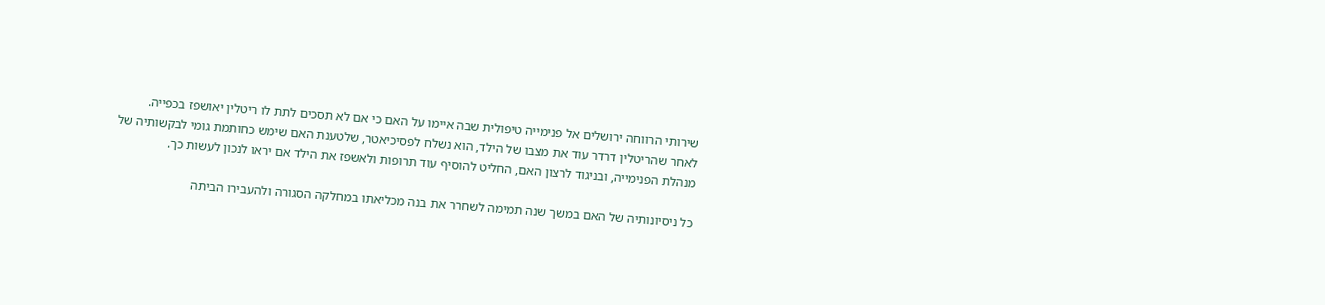שירותי הרווחה ירושלים אל פנימייה טיפולית שבה איימו על האם כי אם לא תסכים לתת לו ריטלין יאושפז בכפייה.
לאחר שהריטלין דרדר עוד את מצבו של הילד, הוא נשלח לפסיכיאטר, שלטענת האם שימש כחותמת גומי לבקשותיה של מנהלת הפנימייה, ובניגוד לרצון האם, החליט להוסיף עוד תרופות ולאשפז את הילד אם יראו לנכון לעשות כך.

כל ניסיונותיה של האם במשך שנה תמימה לשחרר את בנה מכליאתו במחלקה הסגורה ולהעבירו הביתה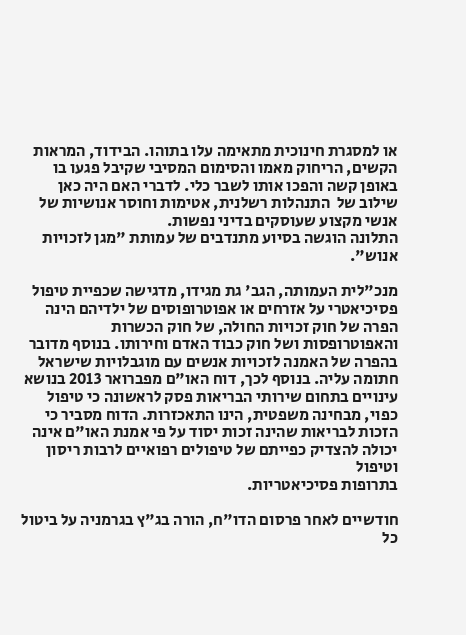או למסגרת חינוכית מתאימה עלו בתוהו. הבידוד, המראות הקשים, הריחוק מאמו והסימום המסיבי שקיבל פגעו בו באופן קשה והפכו אותו לשבר כלי. לדברי האם היה כאן שילוב של  התנהלות רשלנית, אטימות וחוסר אנושיות של אנשי מקצוע שעוסקים בדיני נפשות.
התלונה הוגשה בסיוע מתנדבים של עמותת "מגן לזכויות אנוש".

מנכ"לית העמותה, הגב' גת מגידו, מדגישה שכפיית טיפול פסיכיאטרי על אזרחים או אפוטרופוסים של ילדיהם הינה הפרה של חוק זכויות החולה, של חוק הכשרות והאפוטרופסות ושל חוק כבוד האדם וחירותו. בנוסף מדובר בהפרה של האמנה לזכויות אנשים עם מוגבלויות שישראל חתומה עליה. בנוסף לכך, דוח האו"ם מפברואר 2013 בנושא עינויים בתחום שירותי הבריאות פסק לראשונה כי טיפול כפוי, מבחינה משפטית, הינו התאכזרות. הדוח מסביר כי הזכות לבריאות שהינה זכות יסוד על פי אמנת האו"ם אינה יכולה להצדיק כפייתם של טיפולים רפואיים לרבות ריסון וטיפול
בתרופות פסיכיאטריות.

חודשיים לאחר פרסום הדו"ח, הורה בג"ץ בגרמניה על ביטול כל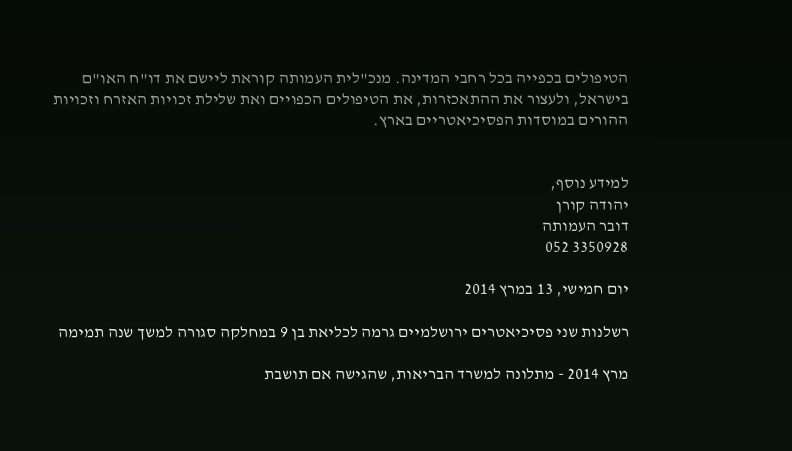הטיפולים בכפייה בכל רחבי המדינה. מנכ"לית העמותה קוראת ליישם את דו"ח האו"ם בישראל, ולעצור את ההתאכזרות, את הטיפולים הכפויים ואת שלילת זכויות האזרח וזכויות ההורים במוסדות הפסיכיאטריים בארץ.


למידע נוסף,
יהודה קורן
דובר העמותה
3350928 052

יום חמישי, 13 במרץ 2014

רשלנות שני פסיכיאטרים ירושלמיים גרמה לכליאת בן 9 במחלקה סגורה למשך שנה תמימה

מרץ 2014 - מתלונה למשרד הבריאות, שהגישה אם תושבת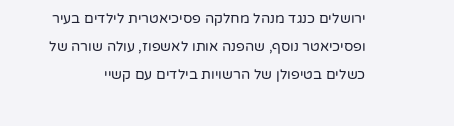ירושלים כנגד מנהל מחלקה פסיכיאטרית לילדים בעיר ופסיכיאטר נוסף, שהפנה אותו לאשפוז, עולה שורה של כשלים בטיפולן של הרשויות בילדים עם קשיי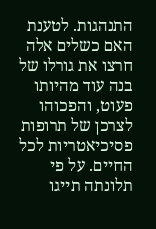התנהגות. לטענת האם כשלים אלה חרצו את גורלו של בנה עוד מהיותו פעוט, והפכוהו לצרכן של תרופות פסיכיאטריות לכל החיים. על פי תלונתה תייגו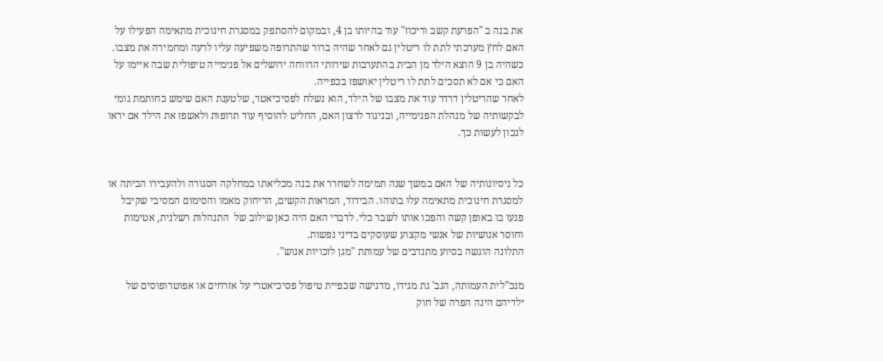את בנה ב "הפרעת קשב וריכוז" עוד בהיותו בן 4, ובמקום להסתפק במסגרת חינוכית מתאימה הפעילו על האם לחץ מערכתי לתת לו ריטלין גם לאחר שהיה ברור שהתרופה משפיעה עליו לרעה ומחמירה את מצבו.
כשהיה בן 9 הוצא הילד מן הבית בהתערבות שירותי הרווחה ירושלים אל פנימייה טיפולית שבה איימו על האם כי אם לא תסכים לתת לו ריטלין יאושפז בכפייה.
לאחר שהריטלין דרדר עוד את מצבו של הילד, הוא נשלח לפסיכיאטר, שלטענת האם שימש כחותמת גומי לבקשותיה של מנהלת הפנימייה, ובניגוד לרצון האם, החליט להוסיף עוד תרופות ולאשפז את הילד אם יראו לנכון לעשות כך.


כל ניסיונותיה של האם במשך שנה תמימה לשחרר את בנה מכליאתו במחלקה הסגורה ולהעבירו הביתה או למסגרת חינוכית מתאימה עלו בתוהו. הבידוד, המראות הקשים, הריחוק מאמו והסימום המסיבי שקיבל פגעו בו באופן קשה והפכו אותו לשבר כלי. לדברי האם היה כאן שילוב של  התנהלות רשלנית, אטימות וחוסר אנושיות של אנשי מקצוע שעוסקים בדיני נפשות.
התלונה הוגשה בסיוע מתנדבים של עמותת "מגן לזכויות אנוש".

מנכ"לית העמותה, הגב' גת מגידו, מדגישה שכפיית טיפול פסיכיאטרי על אזרחים או אפוטרופוסים של ילדיהם הינה הפרה של חוק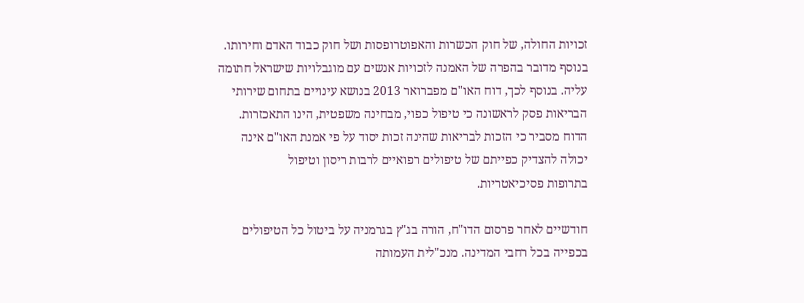זכויות החולה, של חוק הכשרות והאפוטרופסות ושל חוק כבוד האדם וחירותו. בנוסף מדובר בהפרה של האמנה לזכויות אנשים עם מוגבלויות שישראל חתומה עליה. בנוסף לכך, דוח האו"ם מפברואר 2013 בנושא עינויים בתחום שירותי הבריאות פסק לראשונה כי טיפול כפוי, מבחינה משפטית, הינו התאכזרות. הדוח מסביר כי הזכות לבריאות שהינה זכות יסוד על פי אמנת האו"ם אינה יכולה להצדיק כפייתם של טיפולים רפואיים לרבות ריסון וטיפול
בתרופות פסיכיאטריות.

חודשיים לאחר פרסום הדו"ח, הורה בג"ץ בגרמניה על ביטול כל הטיפולים בכפייה בכל רחבי המדינה. מנכ"לית העמותה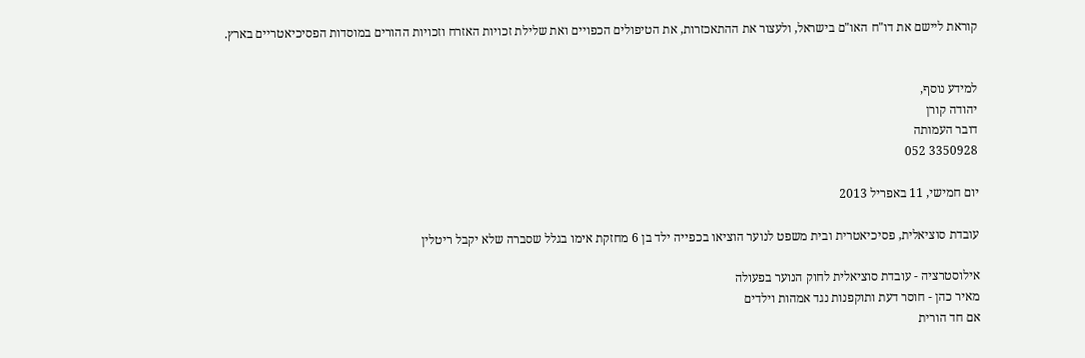קוראת ליישם את דו"ח האו"ם בישראל, ולעצור את ההתאכזרות, את הטיפולים הכפויים ואת שלילת זכויות האזרח וזכויות ההורים במוסדות הפסיכיאטריים בארץ.


למידע נוסף,
יהודה קורן
דובר העמותה
3350928 052

יום חמישי, 11 באפריל 2013

עובדת סוציאלית, פסיכיאטרית ובית משפט לנוער הוציאו בכפייה ילד בן 6 מחזקת אימו בגלל שסברה שלא יקבל ריטלין

אילוסטרציה - עובדת סוציאלית לחוק הנוער בפעולה
מאיר כהן - חוסר דעת ותוקפנות נגד אמהות וילדים
אם חד הורית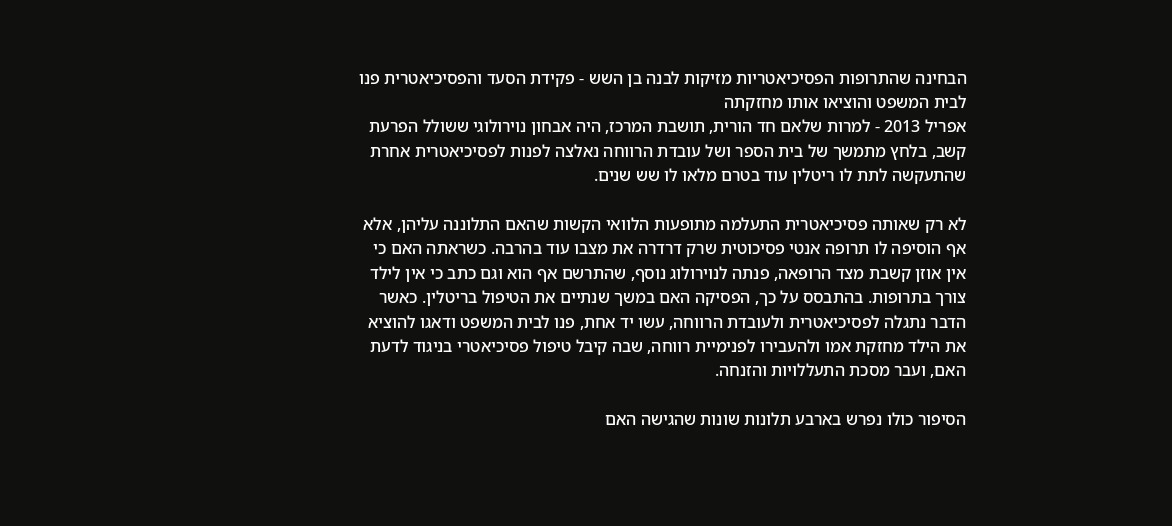הבחינה שהתרופות הפסיכיאטריות מזיקות לבנה בן השש - פקידת הסעד והפסיכיאטרית פנו לבית המשפט והוציאו אותו מחזקתה
אפריל 2013 - למרות שלאם חד הורית, תושבת המרכז, היה אבחון נוירולוגי ששולל הפרעת קשב, בלחץ מתמשך של בית הספר ושל עובדת הרווחה נאלצה לפנות לפסיכיאטרית אחרת שהתעקשה לתת לו ריטלין עוד בטרם מלאו לו שש שנים.

לא רק שאותה פסיכיאטרית התעלמה מתופעות הלוואי הקשות שהאם התלוננה עליהן, אלא אף הוסיפה לו תרופה אנטי פסיכוטית שרק דרדרה את מצבו עוד בהרבה. כשראתה האם כי אין אוזן קשבת מצד הרופאה, פנתה לנוירולוג נוסף, שהתרשם אף הוא וגם כתב כי אין לילד צורך בתרופות. בהתבסס על כך, הפסיקה האם במשך שנתיים את הטיפול בריטלין. כאשר הדבר נתגלה לפסיכיאטרית ולעובדת הרווחה, עשו יד אחת, פנו לבית המשפט ודאגו להוציא את הילד מחזקת אמו ולהעבירו לפנימיית רווחה, שבה קיבל טיפול פסיכיאטרי בניגוד לדעת האם, ועבר מסכת התעללויות והזנחה.

הסיפור כולו נפרש בארבע תלונות שונות שהגישה האם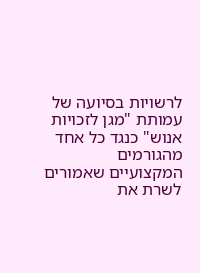לרשויות בסיועה של עמותת "מגן לזכויות אנוש" כנגד כל אחד מהגורמים המקצועיים שאמורים לשרת את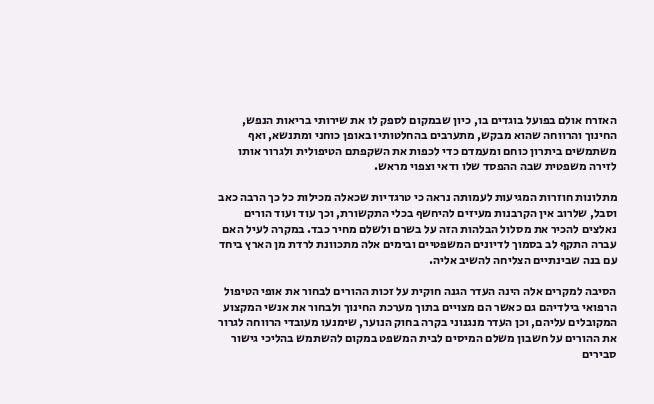האזרח אולם בפועל בוגדים בו, כיון שבמקום לספק לו את שירותי בריאות הנפש, החינוך והרווחה שהוא מבקש, מתערבים בהחלטותיו באופן כוחני ומתנשא, ואף משתמשים ביתרון כוחם ומעמדם כדי לכפות את השקפתם הטיפולית ולגרור אותו לזירה משפטית שבה ההפסד שלו ודאי וצפוי מראש.

מתלונות חוזרות המגיעות לעמותה נראה כי טרגדיות שכאלה מכילות כל כך הרבה כאב וסבל, שלרוב אין הקרבנות מעיזים להיחשף בכלי התקשורת, וכך עוד ועוד הורים נאלצים להכיר את מסלול הבלהות הזה על בשרם ולשלם מחיר כבד. במקרה לעיל האם עברה התקף לב בסמוך לדיונים המשפטיים ובימים אלה מתכוונת לרדת מן הארץ ביחד עם בנה שבינתיים הצליחה להשיב אליה.

הסיבה למקרים אלה הינה העדר הגנה חוקית על זכות ההורים לבחור את אופי הטיפול הרפואי בילדיהם גם כאשר הם מצויים בתוך מערכת החינוך ולבחור את אנשי המקצוע המקובלים עליהם, וכן העדר מנגנוני בקרה בחוק הנוער, שימנעו מעובדי הרווחה לגרור את ההורים על חשבון משלם המיסים לבית המשפט במקום להשתמש בהליכי גישור סבירים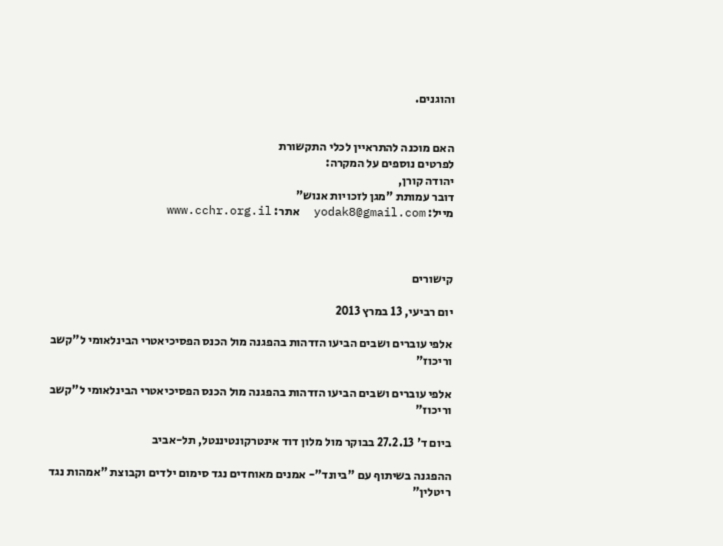והוגנים.


האם מוכנה להתראיין לכלי התקשורת
לפרטים נוספים על המקרה:
יהודה קורן,
דובר עמותת "מגן לזכויות אנוש"
מייל: yodak8@gmail.com  אתר: www.cchr.org.il



קישורים

יום רביעי, 13 במרץ 2013

אלפי עוברים ושבים הביעו הזדהות בהפגנה מול הכנס הפסיכיאטרי הבינלאומי ל"קשב וריכוז"

אלפי עוברים ושבים הביעו הזדהות בהפגנה מול הכנס הפסיכיאטרי הבינלאומי ל"קשב וריכוז"

ביום ד' 27.2.13 בבוקר מול מלון דוד אינטרקונטיננטל, תל-אביב

ההפגנה בשיתוף עם "ביונד"- אמנים מאוחדים נגד סימום ילדים וקבוצת "אמהות נגד ריטלין"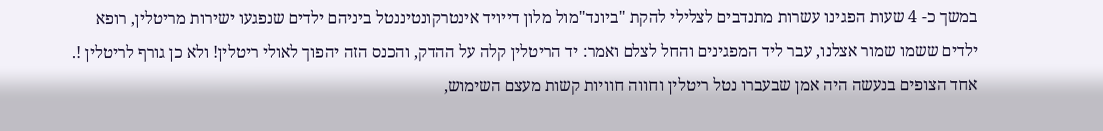במשך כ- 4 שעות הפגינו עשרות מתנדבים לצלילי להקת "ביונד"מול מלון דייויד אינטרקונטיננטל ביניהם ילדים שנפגעו ישירות מריטלין, רופא ילדים ששמו שמור אצלנו, עבר ליד המפגינים והחל לצלם ואמר: יד הריטלין קלה על ההדק, והכנס הזה יהפוך לאולי ריטלין! ולא כן גורף לריטלין !. אחד הצופים בנעשה היה אמן שבעברו נטל ריטלין וחווה חוויות קשות מעצם השימוש,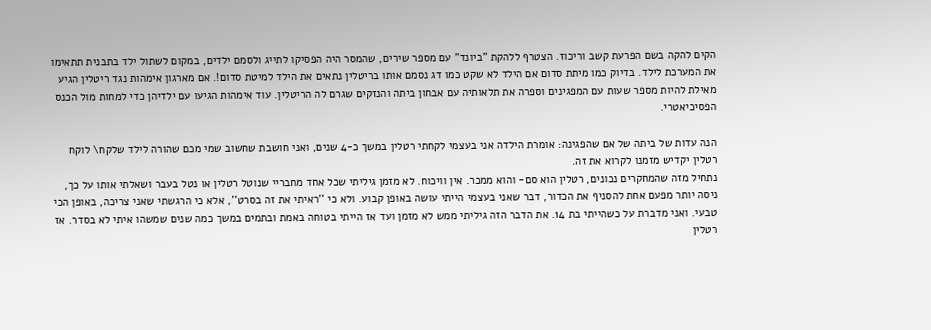הקים להקה בשם הפרעת קשב וריכוז. הצטרף ללהקת "ביונד" עם מספר שירים, שהמסר היה הפסיקו לתייג ולסמם ילדים, במקום לשתול ילד בתבנית תתאימו את המערכת לילד. בדיוק כמו מיתת סדום אם הילד לא שקט כמו דג נסמם אותו בריטלין נתאים את הילד למיטת סדום!. אם מארגון אימהות נגד ריטלין הגיע מאילת להיות מספר שעות עם המפגינים וספרה את תלאותיה עם אבחון ביתה והנזקים שגרם לה הריטלין. עוד אימהות הגיעו עם ילדיהן כדי למחות מול הכנס הפסיכיאטרי.

הנה עדות של ביתה של אם שהפגינה: אומרת הילדה אני בעצמי לקחתי רטלין במשך כ-4 שנים, ואני חושבת שחשוב שמי מכם שהורה לילד שלקח\ לוקח רטלין יקדיש מזמנו לקרוא את זה.
נתחיל מזה שהמחקרים נכונים, רטלין הוא סם- והוא ממכר. אין וויכוח. לא מזמן גיליתי שכל אחד מחבריי שנוטל רטלין או נטל בעבר ושאלתי אותו על כך, ניסה יותר מפעם אחת להסניף את הכדור, דבר שאני בעצמי הייתי עושה באופן קבוע. ולא כי ''ראיתי את זה בסרט'', אלא כי הרגשתי שאני צריכה, באופן הכי טבעי. ואני מדברת על כשהייתי בת 14. את הדבר הזה גיליתי ממש לא מזמן ועד אז הייתי בטוחה באמת ובתמים במשך כמה שנים שמשהו איתי לא בסדר. אז רטלין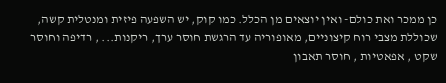כן ממכר ואת כולם- ואין יוצאים מן הכלל. כמו קוק, יש השפעה פיזית ומנטלית קשה, שכוללת מצבי רוח קיצוניים, מאופוריה עד הרגשת חוסר ערך, ריקנות... , רדיפה וחוסר שקט , אפאטיות , חוסר תאבון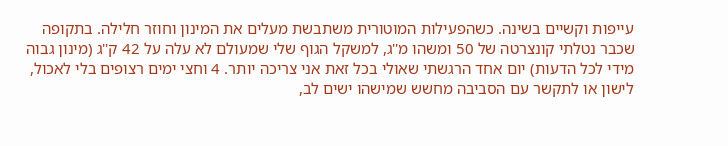עייפות וקשיים בשינה. כשהפעילות המוטורית משתבשת מעלים את המינון וחוזר חלילה. בתקופה שכבר נטלתי קונצרטה של 50 ומשהו מ''ג, למשקל הגוף שלי שמעולם לא עלה על 42 ק''ג (מינון גבוה מידי לכל הדעות) יום אחד הרגשתי שאולי בכל זאת אני צריכה יותר. 4 וחצי ימים רצופים בלי לאכול, לישון או לתקשר עם הסביבה מחשש שמישהו ישים לב,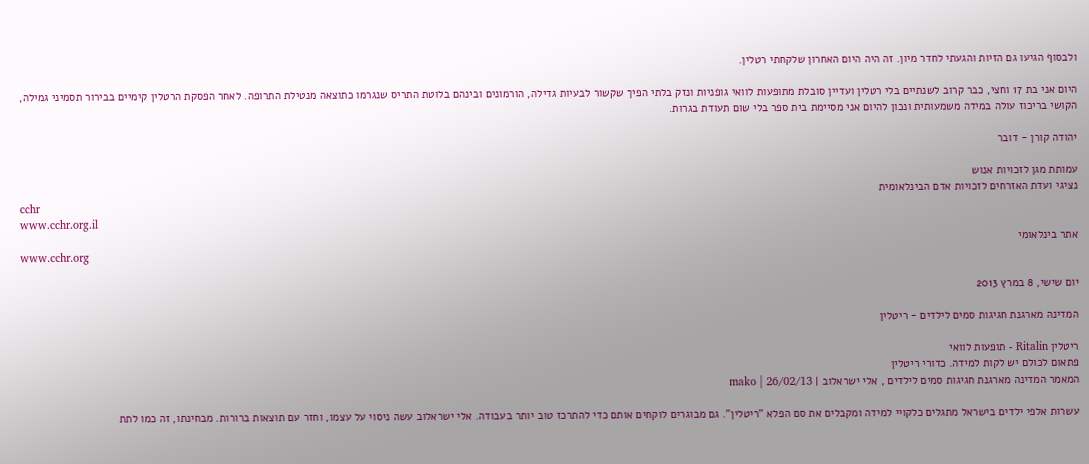ולבסוף הגיעו גם הזיות והגעתי לחדר מיון. זה היה היום האחרון שלקחתי רטלין.

היום אני בת 17 וחצי, כבר קרוב לשנתיים בלי רטלין ועדיין סובלת מתופעות לוואי גופניות ונזק בלתי הפיך שקשור לבעיות גדילה, הורמונים ובינהם בלוטת התריס שנגרמו כתוצאה מנטילת התרופה. לאחר הפסקת הרטלין קימיים בבירור תסמיני גמילה, הקושי בריכוז עולה במידה משמעותית ונכון להיום אני מסיימת בית ספר בלי שום תעודת בגרות.

יהודה קורן - דובר

עמותת מגן לזכויות אנוש
נציגי ועדת האזרחים לזכויות אדם הבינלאומית
cchr
www.cchr.org.il
אתר בינלאומי
www.cchr.org

יום שישי, 8 במרץ 2013

המדינה מארגנת חגיגות סמים לילדים - ריטלין

ריטלין Ritalin - תופעות לוואי
פתאום לכולם יש לקות למידה. כדורי ריטלין
המאמר המדינה מארגנת חגיגות סמים לילדים , אלי ישראלוב | mako | 26/02/13

עשרות אלפי ילדים בישראל מתגלים כלקויי למידה ומקבלים את סם הפלא "ריטלין". גם מבוגרים לוקחים אותם כדי להתרכז טוב יותר בעבודה. אלי ישראלוב עשה ניסוי על עצמו, וחזר עם תוצאות ברורות. מבחינתו, זה כמו לתת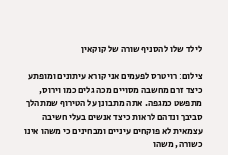לילד שלו להסניף שורה של קוקאין

צילום׃ רויטרס לפעמים אני קורא עיתונים ומופתע כיצד זרם מחשבה מסויים מכה גלים כמו וירוס, מתפשט כמגפה. אתה מתבונן על הטירוף שמתהלך סביבך ונדהם לראות כיצד אנשים בעלי חשיבה עצמאית לא פוקחים עיניים ומבחינים כי משהו אינו כשורה, משהו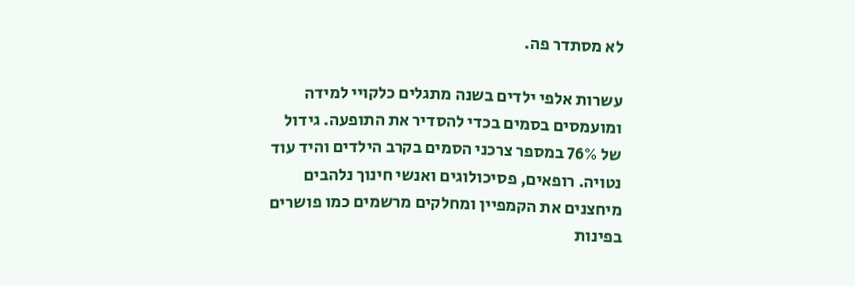לא מסתדר פה.

עשרות אלפי ילדים בשנה מתגלים כלקויי למידה ומועמסים בסמים בכדי להסדיר את התופעה. גידול של 76% במספר צרכני הסמים בקרב הילדים והיד עוד נטויה. רופאים, פסיכולוגים ואנשי חינוך נלהבים מיחצנים את הקמפיין ומחלקים מרשמים כמו פושרים בפינות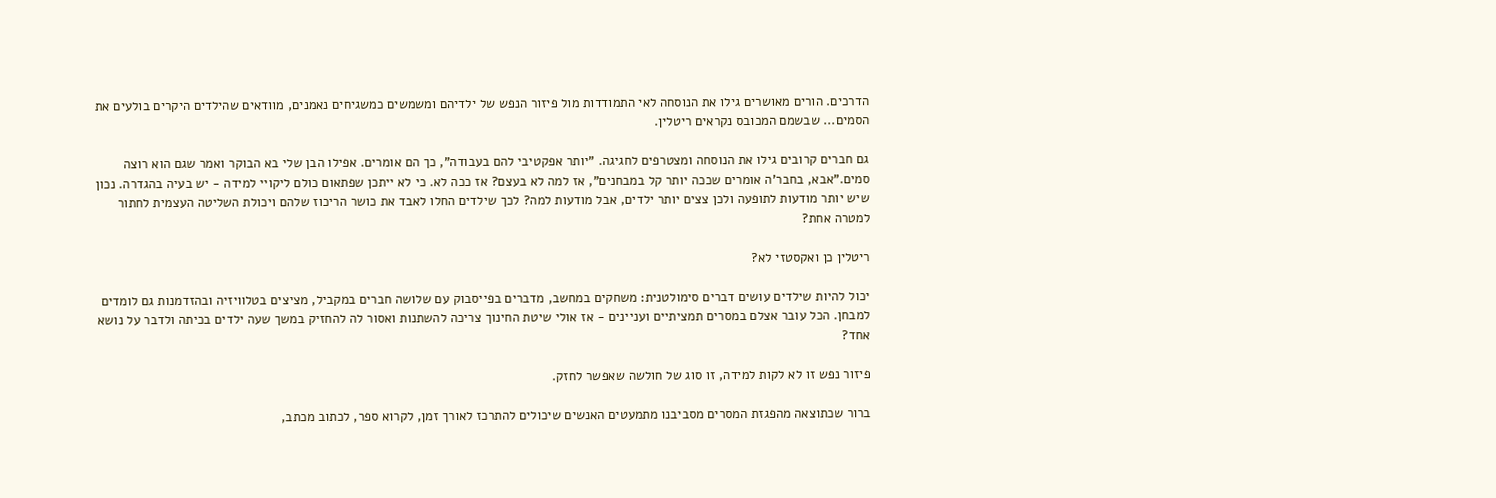הדרכים. הורים מאושרים גילו את הנוסחה לאי התמודדות מול פיזור הנפש של ילדיהם ומשמשים כמשגיחים נאמנים, מוודאים שהילדים היקרים בולעים את הסמים... שבשמם המכובס נקראים ריטלין.

גם חברים קרובים גילו את הנוסחה ומצטרפים לחגיגה. "יותר אפקטיבי להם בעבודה", כך הם אומרים. אפילו הבן שלי בא הבוקר ואמר שגם הוא רוצה סמים."אבא, בחבר'ה אומרים שככה יותר קל במבחנים", אז למה לא בעצם? אז ככה לא. כי לא ייתכן שפתאום כולם ליקויי למידה - יש בעיה בהגדרה. נכון שיש יותר מודעות לתופעה ולכן צצים יותר ילדים, אבל מודעות למה? לכך שילדים החלו לאבד את כושר הריכוז שלהם ויכולת השליטה העצמית לחתור למטרה אחת?

ריטלין כן ואקסטזי לא?

יכול להיות שילדים עושים דברים סימולטנית: משחקים במחשב, מדברים בפייסבוק עם שלושה חברים במקביל, מציצים בטלוויזיה ובהזדמנות גם לומדים למבחן. הכל עובר אצלם במסרים תמציתיים ועניינים - אז אולי שיטת החינוך צריכה להשתנות ואסור לה להחזיק במשך שעה ילדים בכיתה ולדבר על נושא אחד?

פיזור נפש זו לא לקות למידה, זו סוג של חולשה שאפשר לחזק.

ברור שכתוצאה מהפגזת המסרים מסביבנו מתמעטים האנשים שיכולים להתרכז לאורך זמן, לקרוא ספר, לכתוב מכתב,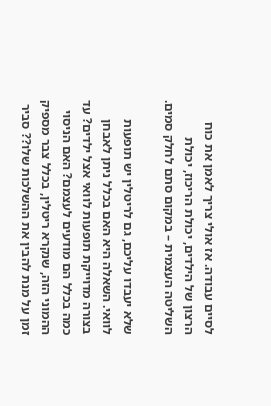לסיים עבודה. אז אולי צריך לאמן את כוח הרצון של הילדים, יכולת הריכוז, יכולת השליטה העצמית – במקום סתם לחלק סמים.

שלא יעבדו עליכם, גם לריטלין יש תופעות לוואי. השאלה היא האם בכלל ניתן לאבחן בצורה מדוייקת תופעות לוואי אצל ילדים? עד כמה בכלל הם מודעים לעצמם? האם הניסוי ההמוני הזה, שנקרא ריטלין, בכלל צבר מספיק זמן על מנת להבין את ההשלכות שלו?? סביר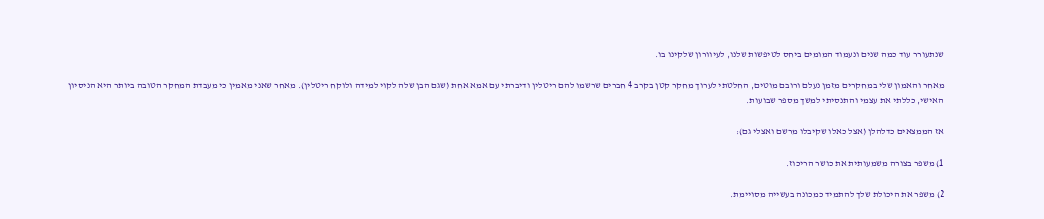שנתעורר עוד כמה שנים ונעמוד המומים ביחס לטיפשות שלנו, לעיוורון שלקינו בו.

מאחר והאמון שלי במחקרים מזמן נעלם ורובם מוטים, החלטתי לערוך מחקר קטן בקרב 4 חברים שרשמו להם ריטלין ודיברתי עם אמא אחת (שגם הבן שלה לקוי למידה ולוקח ריטלין). מאחר שאני מאמין כי מעבדת המחקר הטובה ביותר היא הניסיון האישי, כללתי את עצמי והתנסיתי למשך מספר שבועות.

אז הממצאים כדלהלן (אצל כאלו שקיבלו מרשם ואצלי גם):

1) משפר בצורה משמעותית את כושר הריכוז.

2) משפר את היכולת שלך להתמיד כמכונה בעשייה מסויימת.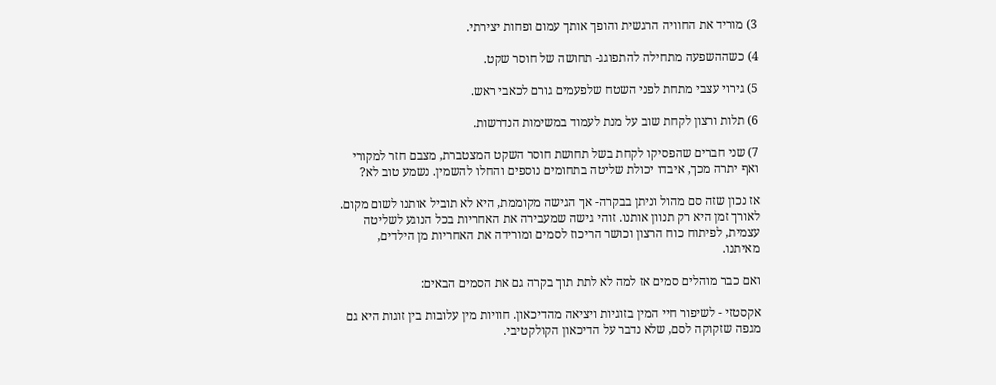3) מוריד את החוויה הרגשית והופך אותך עמום ופחות יצירתי.

4) כשההשפעה מתחילה להתפוגג- תחושה של חוסר שקט.

5) גירוי עצבי מתחת לפני השטח שלפעמים גורם לכאבי ראש.

6) תלות ורצון לקחת שוב על מנת לעמוד במשימות הנדרשות.

7) שני חברים שהפסיקו לקחת בשל תחושת חוסר השקט המצטברת, מצבם חזר למקורי ואף יתרה מכך, איבדו יכולת שליטה בתחומים נוספים והחלו להשמין. נשמע טוב לא?

אז נכון שזה סם מהול וניתן בבקרה- אך הגישה מקוממת, היא לא תוביל אותנו לשום מקום. לאורך זמן היא רק תנוון אותנו. זוהי גישה שמעבירה את האחריות בכל הנוגע לשליטה עצמית, לפיתוח כוח הרצון וכושר הריכוז לסמים ומורידה את האחריות מן הילדים, מאיתנו.

ואם כבר מוהלים סמים אז למה לא לתת תוך בקרה גם את הסמים הבאים:

אקסטזי - לשיפור חיי המין בזוגיות ויציאה מהדיכאון. חוויות מין עלובות בין זוגות היא גם מגפה שזקוקה לסם, שלא נדבר על הדיכאון הקולקטיבי.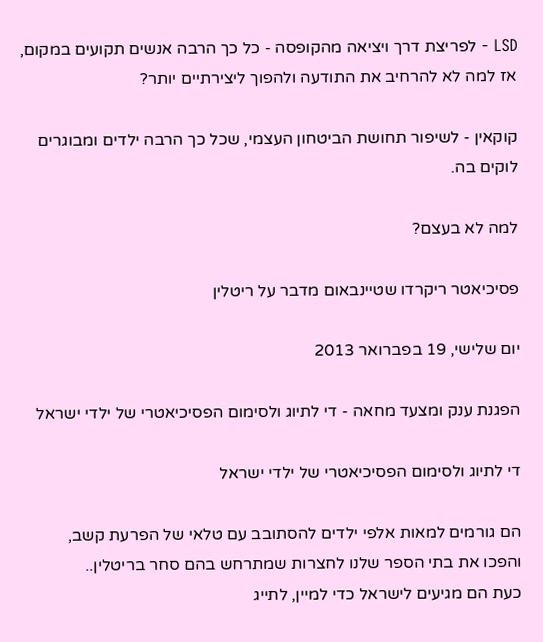LSD - לפריצת דרך ויציאה מהקופסה - כל כך הרבה אנשים תקועים במקום, אז למה לא להרחיב את התודעה ולהפוך ליצירתיים יותר?

קוקאין - לשיפור תחושת הביטחון העצמי, שכל כך הרבה ילדים ומבוגרים לוקים בה.

למה לא בעצם?

פסיכיאטר ריקרדו שטיינבאום מדבר על ריטלין

יום שלישי, 19 בפברואר 2013

הפגנת ענק ומצעד מחאה - די לתיוג ולסימום הפסיכיאטרי של ילדי ישראל

די לתיוג ולסימום הפסיכיאטרי של ילדי ישראל

הם גורמים למאות אלפי ילדים להסתובב עם טלאי של הפרעת קשב,
והפכו את בתי הספר שלנו לחצרות שמתרחש בהם סחר בריטלין..
כעת הם מגיעים לישראל כדי למיין, לתייג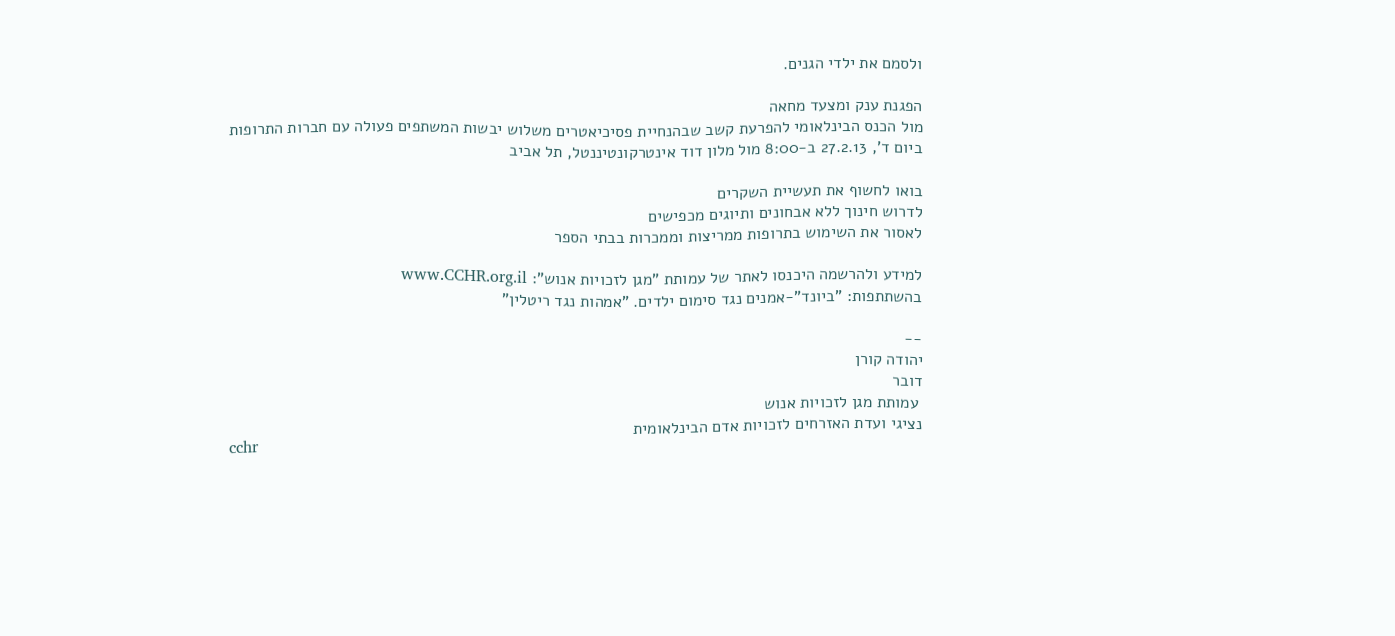ולסמם את ילדי הגנים.

הפגנת ענק ומצעד מחאה
מול הכנס הבינלאומי להפרעת קשב שבהנחיית פסיכיאטרים משלוש יבשות המשתפים פעולה עם חברות התרופות
ביום ד', 27.2.13 ב-8:00 מול מלון דוד אינטרקונטיננטל, תל אביב

בואו לחשוף את תעשיית השקרים
לדרוש חינוך ללא אבחונים ותיוגים מכפישים
לאסור את השימוש בתרופות ממריצות וממכרות בבתי הספר

למידע ולהרשמה היכנסו לאתר של עמותת "מגן לזכויות אנוש": www.CCHR.org.il
בהשתתפות: "ביונד"-אמנים נגד סימום ילדים. "אמהות נגד ריטלין"

--
יהודה קורן
דובר
 עמותת מגן לזכויות אנוש
נציגי ועדת האזרחים לזכויות אדם הבינלאומית
cchr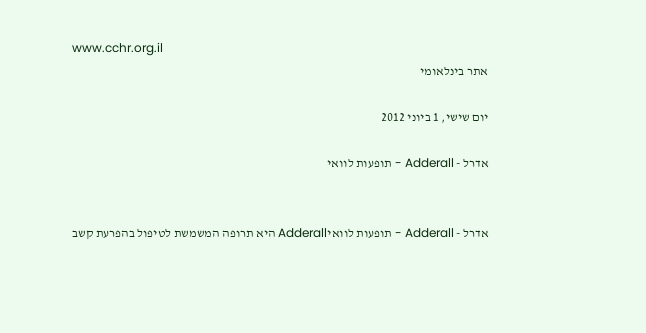www.cchr.org.il
אתר בינלאומי

יום שישי, 1 ביוני 2012

אדרל - Adderall - תופעות לוואי


אדרל - Adderall - תופעות לוואיAdderall היא תרופה המשמשת לטיפול בהפרעת קשב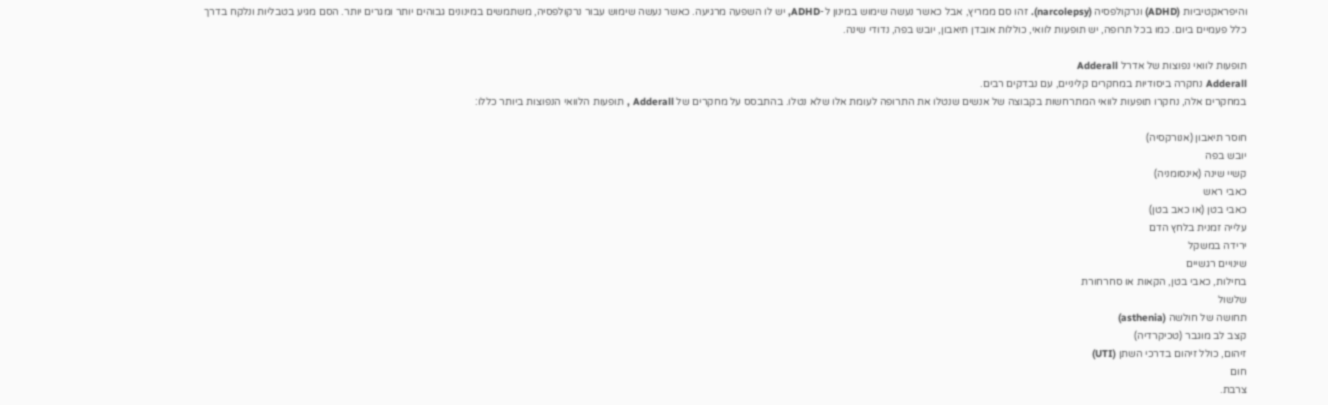והיפראקטיביות (ADHD) ונרקולפסיה (narcolepsy). זהו סם ממריץ, אבל כאשר נעשה שימוש במינון ל-ADHD, יש לו השפעה מרגיעה. כאשר נעשה שימוש עבור נרקולפסיה, משתמשים במינונים גבוהים יותר ומגרים יותר. הסם מגיע בטבליות ונלקח בדרך כלל פעמיים ביום. כמו בכל תרופה, יש תופעות לוואי, כוללות אובדן תיאבון, יובש בפה, נדודי שינה.

תופעות לוואי נפוצות של אדרל Adderall
Adderall נחקרה ביסודיות במחקרים קליניים, עם נבדקים רבים.
במחקרים אלה, נחקרו תופעות לוואי המתרחשות בקבוצה של אנשים שנטלו את התרופה לעומת אלו שלא נטלו. בהתבסס על מחקרים של Adderall , תופעות הלוואי הנפוצות ביותר כללו:

חוסר תיאבון (אנורקסיה)
יובש בפה
קשיי שינה (אינסומניה)
כאבי ראש
כאבי בטן (או כאב בטן)
עלייה זמנית בלחץ הדם
ירידה במשקל
שינויים רגשיים
בחילות, כאבי בטן, הקאות או סחרחורת
שלשול
תחושה של חולשה (asthenia)
קצב לב מוגבר (טכיקרדיה)
זיהום, כולל זיהום בדרכי השתן (UTI)
חום
צרבת.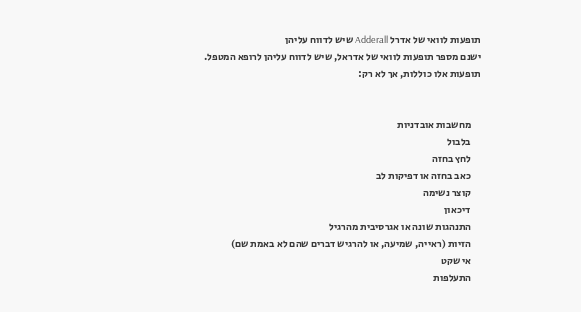תופעות לוואי של אדרל Adderall שיש לדווח עליהן
ישנם מספר תופעות לוואי של אדראל, שיש לדווח עליהן לרופא המטפל. תופעות אלו כוללות, אך לא רק:


     מחשבות אובדניות
     בלבול
     לחץ בחזה
     כאב בחזה או דפיקות לב
     קוצר נשימה
     דיכאון
     התנהגות שונה או אגרסיבית מהרגיל
     הזיות (ראייה, שמיעה, או להרגיש דברים שהם לא באמת שם)
     אי שקט
     התעלפות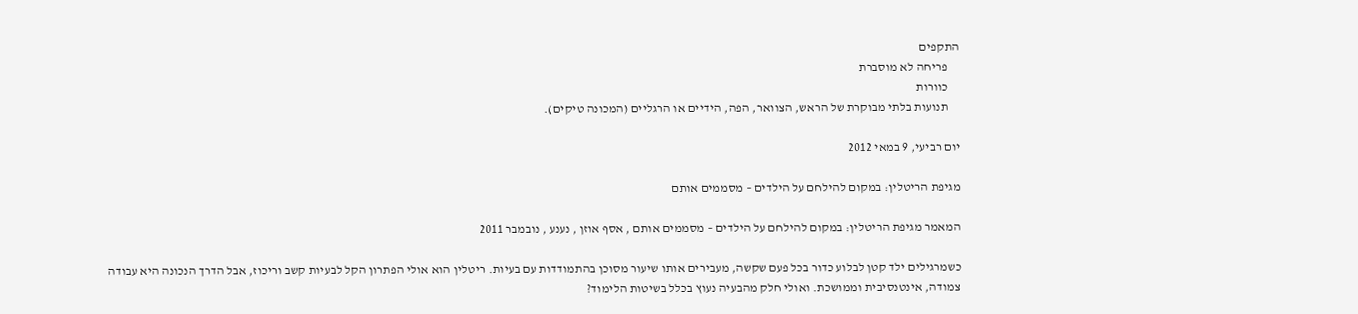התקפים
     פריחה לא מוסברת
     כוורות
     תנועות בלתי מבוקרת של הראש, הצוואר, הפה, הידיים או הרגליים (המכונה טיקים).

יום רביעי, 9 במאי 2012

מגיפת הריטלין: במקום להילחם על הילדים – מסממים אותם

המאמר מגיפת הריטלין: במקום להילחם על הילדים – מסממים אותם , אסף אוזן , נענע , נובמבר 2011

כשמרגילים ילד קטן לבלוע כדור בכל פעם שקשה, מעבירים אותו שיעור מסוכן בהתמודדות עם בעיות. ריטלין הוא אולי הפתרון הקל לבעיות קשב וריכוז, אבל הדרך הנכונה היא עבודה צמודה, אינטנסיבית וממושכת. ואולי חלק מהבעיה נעוץ בכלל בשיטות הלימוד?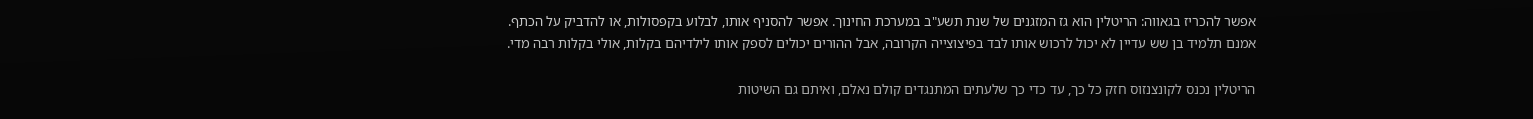אפשר להכריז בגאווה: הריטלין הוא גז המזגנים של שנת תשע"ב במערכת החינוך. אפשר להסניף אותו, לבלוע בקפסולות, או להדביק על הכתף. אמנם תלמיד בן שש עדיין לא יכול לרכוש אותו לבד בפיצוצייה הקרובה, אבל ההורים יכולים לספק אותו לילדיהם בקלות, אולי בקלות רבה מדי.

הריטלין נכנס לקונצנזוס חזק כל כך, עד כדי כך שלעתים המתנגדים קולם נאלם, ואיתם גם השיטות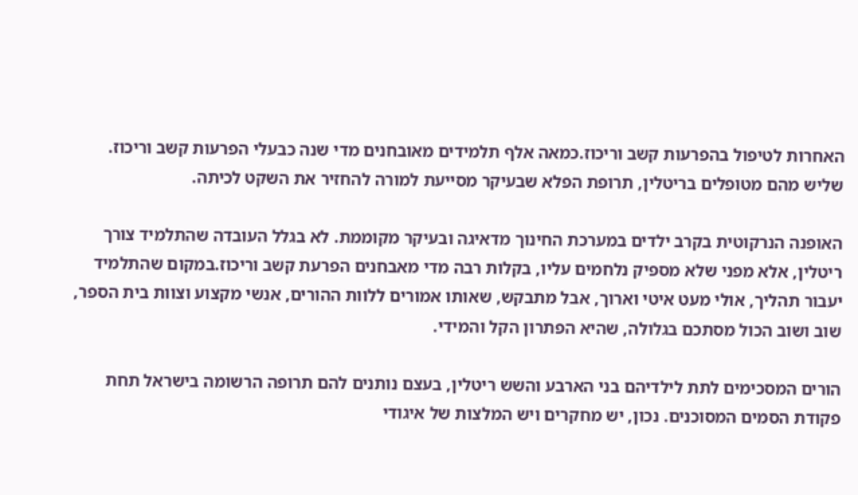האחרות לטיפול בהפרעות קשב וריכוז.כמאה אלף תלמידים מאובחנים מדי שנה כבעלי הפרעות קשב וריכוז. שליש מהם מטופלים בריטלין, תרופת הפלא שבעיקר מסייעת למורה להחזיר את השקט לכיתה.

האופנה הנרקוטית בקרב ילדים במערכת החינוך מדאיגה ובעיקר מקוממת. לא בגלל העובדה שהתלמיד צורך ריטלין, אלא מפני שלא מספיק נלחמים עליו, בקלות רבה מדי מאבחנים הפרעת קשב וריכוז.במקום שהתלמיד יעבור תהליך, אולי מעט איטי וארוך, אבל מתבקש, שאותו אמורים ללוות ההורים, אנשי מקצוע וצוות בית הספר, שוב ושוב הכול מסתכם בגלולה, שהיא הפתרון הקל והמידי.

הורים המסכימים לתת לילדיהם בני הארבע והשש ריטלין, בעצם נותנים להם תרופה הרשומה בישראל תחת פקודת הסמים המסוכנים. נכון, יש מחקרים ויש המלצות של איגודי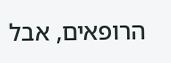הרופאים, אבל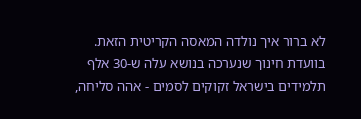לא ברור איך נולדה המאסה הקריטית הזאת. בוועדת חינוך שנערכה בנושא עלה ש-30 אלף תלמידים בישראל זקוקים לסמים - אהה סליחה,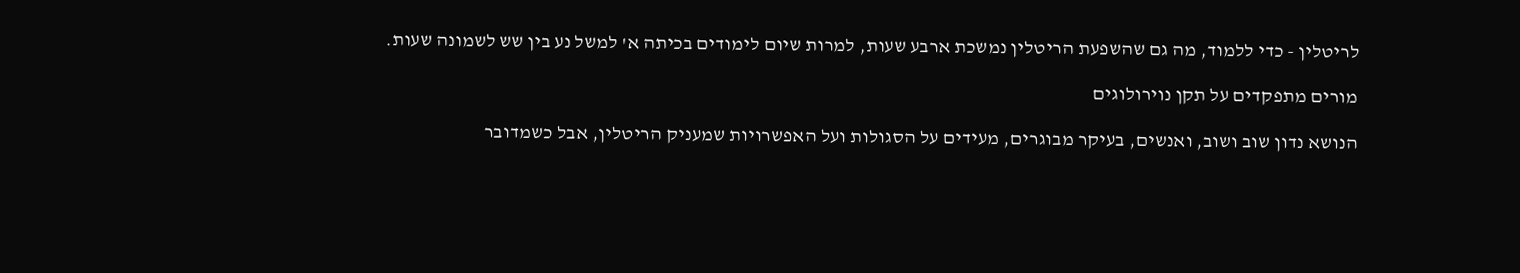לריטלין - כדי ללמוד, מה גם שהשפעת הריטלין נמשכת ארבע שעות, למרות שיום לימודים בכיתה א' למשל נע בין שש לשמונה שעות.

מורים מתפקדים על תקן נוירולוגים

הנושא נדון שוב ושוב, ואנשים, בעיקר מבוגרים, מעידים על הסגולות ועל האפשרויות שמעניק הריטלין, אבל כשמדובר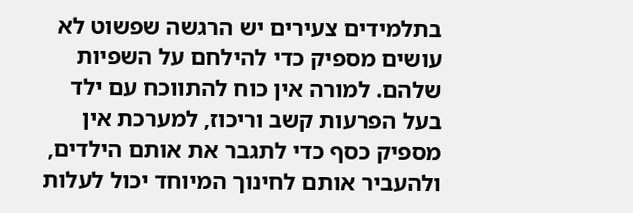בתלמידים צעירים יש הרגשה שפשוט לא עושים מספיק כדי להילחם על השפיות שלהם. למורה אין כוח להתווכח עם ילד בעל הפרעות קשב וריכוז, למערכת אין מספיק כסף כדי לתגבר את אותם הילדים, ולהעביר אותם לחינוך המיוחד יכול לעלות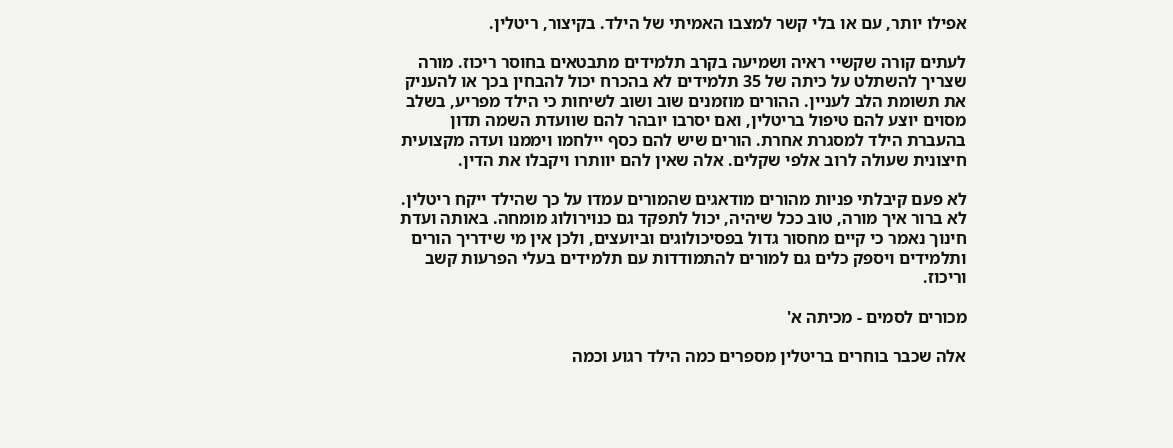אפילו יותר, עם או בלי קשר למצבו האמיתי של הילד. בקיצור, ריטלין.

לעתים קורה שקשיי ראיה ושמיעה בקרב תלמידים מתבטאים בחוסר ריכוז. מורה שצריך להשתלט על כיתה של 35 תלמידים לא בהכרח יכול להבחין בכך או להעניק את תשומת הלב לעניין. ההורים מוזמנים שוב ושוב לשיחות כי הילד מפריע, בשלב מסוים יוצע להם טיפול בריטלין, ואם יסרבו יובהר להם שוועדת השמה תדון בהעברת הילד למסגרת אחרת. הורים שיש להם כסף יילחמו ויממנו ועדה מקצועית חיצונית שעולה לרוב אלפי שקלים. אלה שאין להם יוותרו ויקבלו את הדין.

לא פעם קיבלתי פניות מהורים מודאגים שהמורים עמדו על כך שהילד ייקח ריטלין. לא ברור איך מורה, טוב ככל שיהיה, יכול לתפקד גם כנוירולוג מומחה. באותה ועדת חינוך נאמר כי קיים מחסור גדול בפסיכולוגים וביועצים, ולכן אין מי שידריך הורים ותלמידים ויספק כלים גם למורים להתמודדות עם תלמידים בעלי הפרעות קשב וריכוז.

מכורים לסמים - מכיתה א'

אלה שכבר בוחרים בריטלין מספרים כמה הילד רגוע וכמה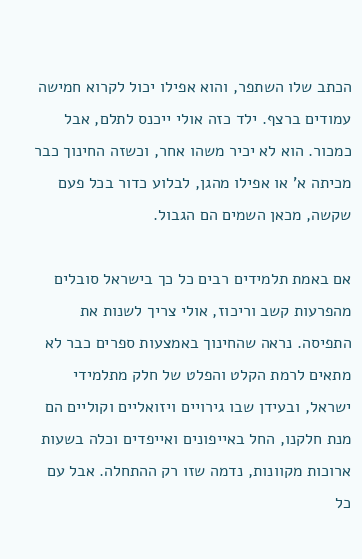הכתב שלו השתפר, והוא אפילו יכול לקרוא חמישה עמודים ברצף. ילד כזה אולי ייכנס לתלם, אבל כמכור. הוא לא יכיר משהו אחר, וכשזה החינוך כבר מכיתה א' או אפילו מהגן, לבלוע כדור בכל פעם שקשה, מכאן השמים הם הגבול.

אם באמת תלמידים רבים כל כך בישראל סובלים מהפרעות קשב וריכוז, אולי צריך לשנות את התפיסה. נראה שהחינוך באמצעות ספרים כבר לא מתאים לרמת הקלט והפלט של חלק מתלמידי ישראל, ובעידן שבו גירויים ויזואליים וקוליים הם מנת חלקנו, החל באייפונים ואייפדים וכלה בשעות ארוכות מקוונות, נדמה שזו רק ההתחלה. אבל עם כל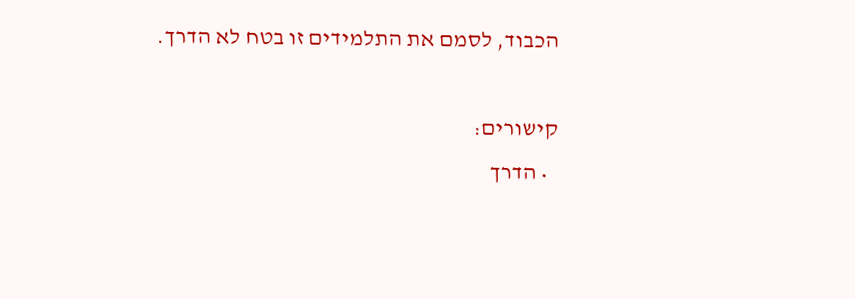הכבוד, לסמם את התלמידים זו בטח לא הדרך.

קישורים:
  • הדרך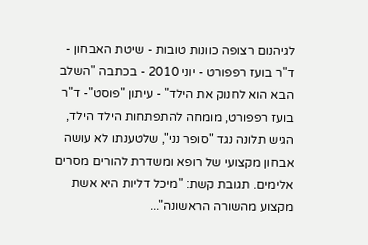לגיהנום רצופה כוונות טובות - שיטת האבחון - ד"ר בועז רפפורט - יוני 2010 - בכתבה "השלב הבא הוא לחנוק את הילד" - עיתון "פוסט"- ד"ר בועז רפפורט, מומחה להתפתחות הילד הילד, הגיש תלונה נגד "סופר נני", שלטענתו לא עושה אבחון מקצועי של רופא ומשדרת להורים מסרים אלימים. תגובת קשת: "מיכל דליות היא אשת מקצוע מהשורה הראשונה"...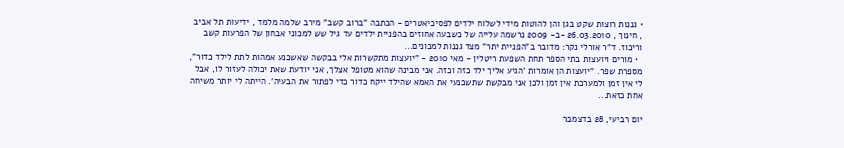• גננות רוצות שקט בגן והן להוטות מידי לשלוח ילדים לפסיכיאטרים - הכתבה "ברוב קשב" מירב שלמה מלמד , ידיעות תל אביב , חינוך , 26.03.2010 -ב- 2009 נרשמה עלייה של כשבעה אחוזים בהפניית ילדים עד גיל שש למכוני אבחון של הפרעות קשב וריכוז. ד"ר אורלי נקר: מדובר ב"הפניית יתר" מצד גננות למכונים...
  • מורים ויועצות בתי הספר תחת השפעת ריטלין - מאי 2010 - "יועצות מתקשרות אלי בבקשה שאשכנע אמהות לתת לילד כדור", מספרת שפר. "יועצות הן אומרות 'הגיע אליך ילד כזה וכזה. אני מבינה שהוא מטופל אצלך, אני יודעת שאת יכולה לעזור לו, אבל לי אין זמן ולמערכת אין זמן ולכן אני מבקשת שתשכנעי את האמא שהילד ייקח כדור כדי לפתור את הבעיה'. הייתה לי יותר משיחה אחת כזאת...

יום רביעי, 28 בדצמבר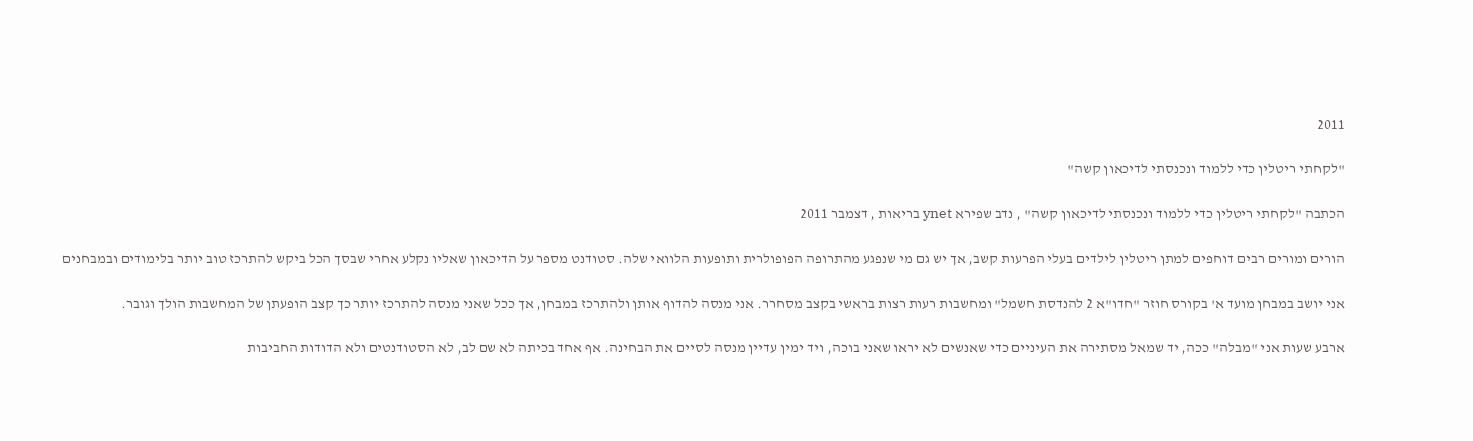2011

"לקחתי ריטלין כדי ללמוד ונכנסתי לדיכאון קשה"

הכתבה "לקחתי ריטלין כדי ללמוד ונכנסתי לדיכאון קשה" , נדב שפירא ynet בריאות , דצמבר 2011

הורים ומורים רבים דוחפים למתן ריטלין לילדים בעלי הפרעות קשב, אך יש גם מי שנפגע מהתרופה הפופולרית ותופעות הלוואי שלה. סטודנט מספר על הדיכאון שאליו נקלע אחרי שבסך הכל ביקש להתרכז טוב יותר בלימודים ובמבחנים

אני יושב במבחן מועד א' בקורס חוזר "חדו"א 2 להנדסת חשמל" ומחשבות רעות רצות בראשי בקצב מסחרר. אני מנסה להדוף אותן ולהתרכז במבחן, אך ככל שאני מנסה להתרכז יותר כך קצב הופעתן של המחשבות הולך וגובר.

ארבע שעות אני "מבלה" ככה, יד שמאל מסתירה את העיניים כדי שאנשים לא יראו שאני בוכה, ויד ימין עדיין מנסה לסיים את הבחינה. אף אחד בכיתה לא שם לב, לא הסטודנטים ולא הדודות החביבות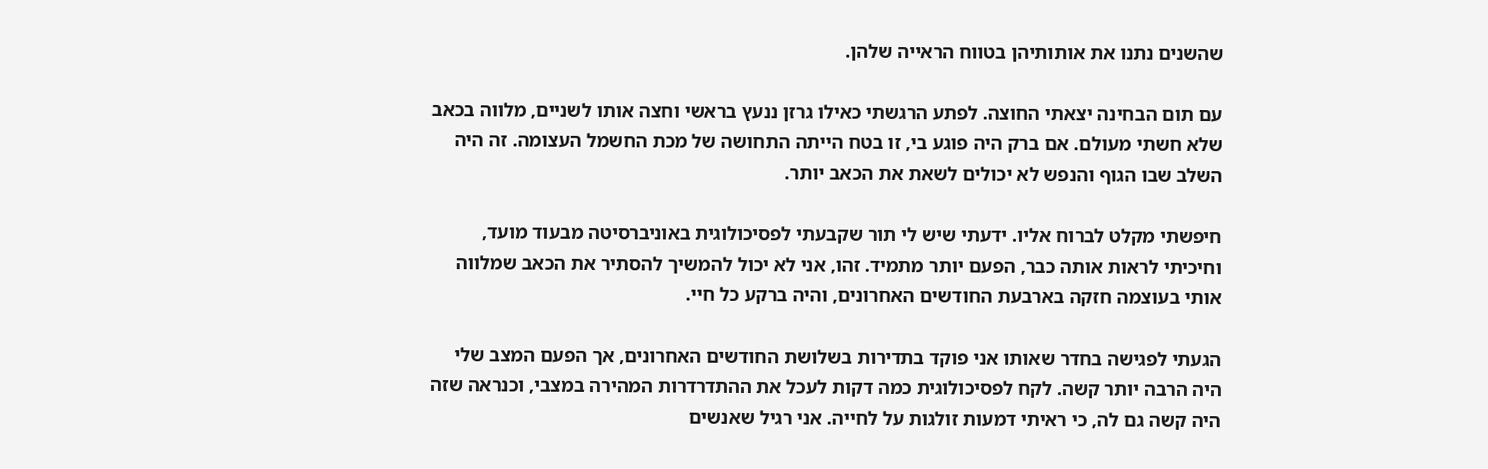שהשנים נתנו את אותותיהן בטווח הראייה שלהן.

עם תום הבחינה יצאתי החוצה. לפתע הרגשתי כאילו גרזן ננעץ בראשי וחצה אותו לשניים, מלווה בכאב שלא חשתי מעולם. אם ברק היה פוגע בי, זו בטח הייתה התחושה של מכת החשמל העצומה. זה היה השלב שבו הגוף והנפש לא יכולים לשאת את הכאב יותר.

חיפשתי מקלט לברוח אליו. ידעתי שיש לי תור שקבעתי לפסיכולוגית באוניברסיטה מבעוד מועד, וחיכיתי לראות אותה כבר, הפעם יותר מתמיד. זהו, אני לא יכול להמשיך להסתיר את הכאב שמלווה אותי בעוצמה חזקה בארבעת החודשים האחרונים, והיה ברקע כל חיי.

הגעתי לפגישה בחדר שאותו אני פוקד בתדירות בשלושת החודשים האחרונים, אך הפעם המצב שלי היה הרבה יותר קשה. לקח לפסיכולוגית כמה דקות לעכל את ההתדרדרות המהירה במצבי, וכנראה שזה היה קשה גם לה, כי ראיתי דמעות זולגות על לחייה. אני רגיל שאנשים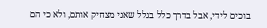בוכים לידי, אבל בדרך כלל בגלל שאני מצחיק אותם, ולא כי הם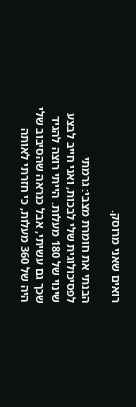רואים שאני מרוסק.

הבנתי את חומרת מצבי: גרמתי לפסיכולוגית שלי לבכות, ואני חייב לבצע שינוי של 180 מעלות. הייתי רוצה להגיד שכך גם עשיתי, אבל כנראה שהסיבוב שלי היה של 360 מעלות, כי חזרתי לאותה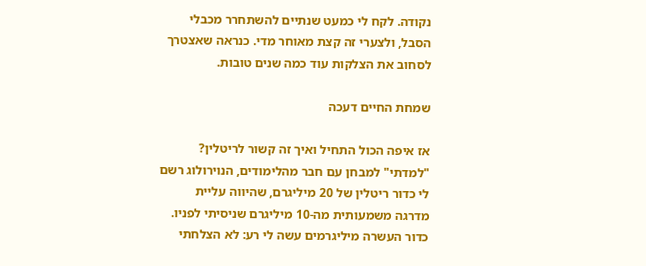נקודה. לקח לי כמעט שנתיים להשתחרר מכבלי הסבל, ולצערי זה קצת מאוחר מדי. כנראה שאצטרך לסחוב את הצלקות עוד כמה שנים טובות.

שמחת החיים דעכה

אז איפה הכול התחיל ואיך זה קשור לריטלין? "למדתי" למבחן עם חבר מהלימודים, הנוירולוג רשם לי כדור ריטלין של 20 מיליגרם, שהיווה עליית מדרגה משמעותית מה-10 מיליגרם שניסיתי לפניו. כדור העשרה מיליגרמים עשה לי רע: לא הצלחתי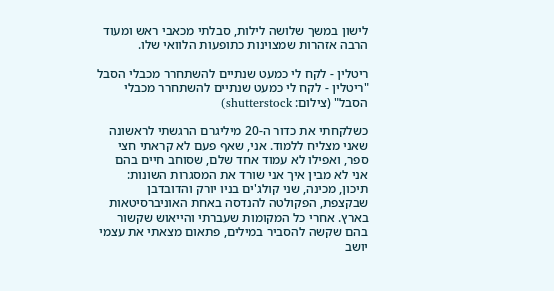לישון במשך שלושה לילות, סבלתי מכאבי ראש ומעוד הרבה אזהרות שמצוינות כתופעות הלוואי שלו.

ריטלין - לקח לי כמעט שנתיים להשתחרר מכבלי הסבל
"ריטלין - לקח לי כמעט שנתיים להשתחרר מכבלי הסבל" (צילום: shutterstock)

כשלקחתי את כדור ה-20 מיליגרם הרגשתי לראשונה שאני מצליח ללמוד. אני, שאף פעם לא קראתי חצי ספר, ואפילו לא עמוד אחד שלם, שסוחב חיים בהם אני לא מבין איך אני שורד את המסגרות השונות: תיכון, מכינה, שני קולג'ים בניו יורק והדובדבן שבקצפת, הפקולטה להנדסה באחת האוניברסיטאות בארץ. אחרי כל המקומות שעברתי והייאוש שקשור בהם שקשה להסביר במילים, פתאום מצאתי את עצמי יושב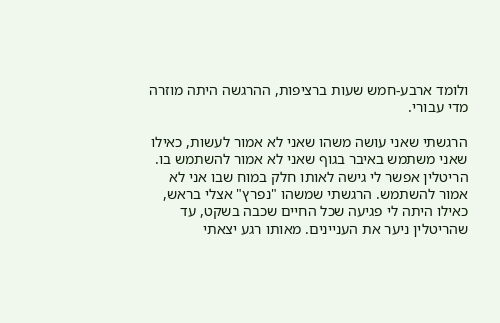ולומד ארבע-חמש שעות ברציפות, ההרגשה היתה מוזרה מדי עבורי.

הרגשתי שאני עושה משהו שאני לא אמור לעשות, כאילו שאני משתמש באיבר בגוף שאני לא אמור להשתמש בו. הריטלין אפשר לי גישה לאותו חלק במוח שבו אני לא אמור להשתמש. הרגשתי שמשהו "נפרץ" אצלי בראש, כאילו היתה לי פגיעה שכל החיים שכבה בשקט, עד שהריטלין ניער את העניינים. מאותו רגע יצאתי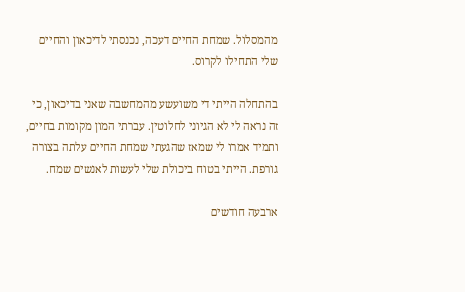מהמסלול. שמחת החיים דעכה, נכנסתי לדיכאון והחיים שלי התחילו לקרוס.

בהתחלה הייתי די משועשע מהמחשבה שאני בדיכאון, כי זה נראה לי לא הגיוני לחלוטין. עברתי המון מקומות בחיים, ותמיד אמרו לי שמאז שהגעתי שמחת החיים עלתה בצורה גורפת. הייתי בטוח ביכולת שלי לעשות לאנשים שמח.

ארבעה חודשים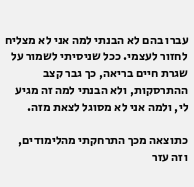עברו בהם לא הבנתי למה אני לא מצליח לחזור לעצמי. ככל שניסיתי לשמור על שגרת חיים בריאה, כך גבר קצב ההתרסקות, ולא הבנתי למה זה מגיע לי, ולמה אני לא מסוגל לצאת מזה.

כתוצאה מכך התרחקתי מהלימודים, וזה עזר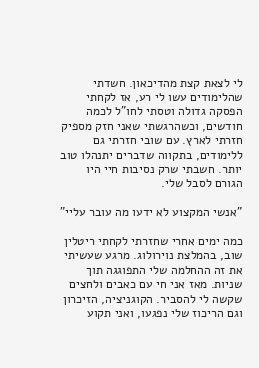לי לצאת קצת מהדיכאון. חשדתי שהלימודים עשו לי רע, אז לקחתי הפסקה גדולה וטסתי לחו"ל לכמה חודשים, וכשהרגשתי שאני חזק מספיק חזרתי לארץ. עם שובי חזרתי גם ללימודים, בתקווה שדברים יתנהלו טוב יותר. חשבתי שרק נסיבות חיי היו הגורם לסבל שלי.

"אנשי המקצוע לא ידעו מה עובר עליי"

כמה ימים אחרי שחזרתי לקחתי ריטלין שוב, בהמלצת נוירולוג. מרגע שעשיתי את זה ההחלמה שלי התפוגגה תוך שניות. מאז אני חי עם כאבים ולחצים שקשה לי להסביר. הקוגניציה, הזיכרון וגם הריכוז שלי נפגעו, ואני תקוע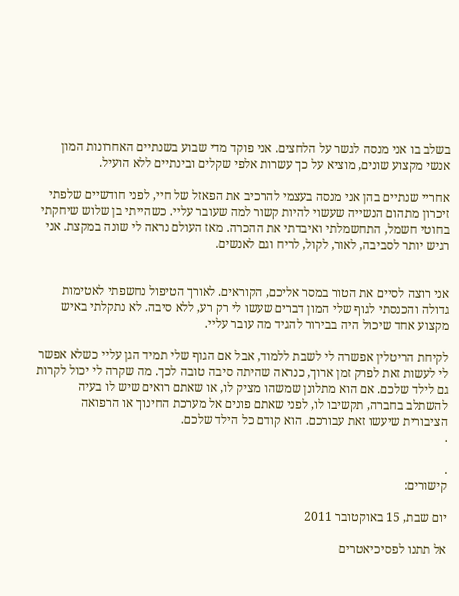בשלב בו אני מנסה לגשר על הלחצים. אני פוקד מדי שבוע בשנתיים האחרונות המון אנשי מקצוע שונים, מוציא על כך עשרות אלפי שקלים ובינתיים ללא הועיל.

אחריי שנתיים בהן אני מנסה בעצמי להרכיב את הפאזל של חיי, לפני חודשיים שלפתי זיכרון מתהום הנשייה שעשוי להיות קשור למה שעובר עליי. כשהייתי בן שלוש שיחקתי בחוטי חשמל, התחשמלתי ואיבדתי את ההכרה. מאז העולם נראה לי שונה במקצת. אני רגיש יותר לסביבה, לאור, לקול, לריח וגם לאנשים.


אני רוצה לסיים את הטור במסר אליכם, הקוראים. לאורך הטיפול נחשפתי לאטימות גדולה והכנסתי לגוף שלי המון דברים שעשו לי רק רע, ללא סיבה. לא נתקלתי באיש מקצוע אחד שיכול היה בבירור להגיד מה עובר עליי.

לקיחת הריטלין אפשרה לי לשבת ללמוד, אבל אם הגוף שלי תמיד הגן עליי כשלא אפשר לי לעשות זאת לפרק זמן ארוך, כנראה שהיתה סיבה טובה לכך. מה שקרה לי יכול לקרות גם לילד שלכם. אם הוא מתלונן שמשהו מציק לו, או שאתם רואים שיש לו בעיה להשתלב בחברה, תקשיבו לו, לפני שאתם פונים אל מערכת החינוך או הרפואה הציבורית שיעשו זאת עבורכם. הוא קודם כל הילד שלכם.
.

.
קישורים:

יום שבת, 15 באוקטובר 2011

אל תתנו לפסיכיאטרים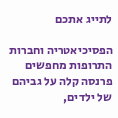לתייג אתכם

הפסיכיאטריה וחברות התרופות מחפשים פרנסה קלה על גביהם של ילדים,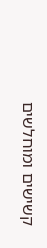קשישים ומוחלשים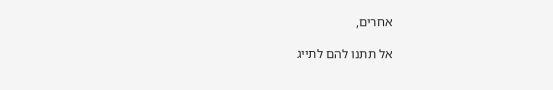אחרים,

אל תתנו להם לתייג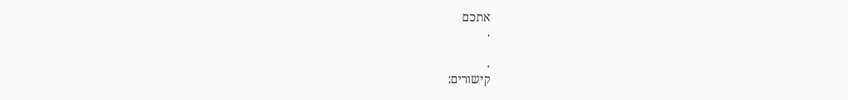אתכם
.

.
קישורים: